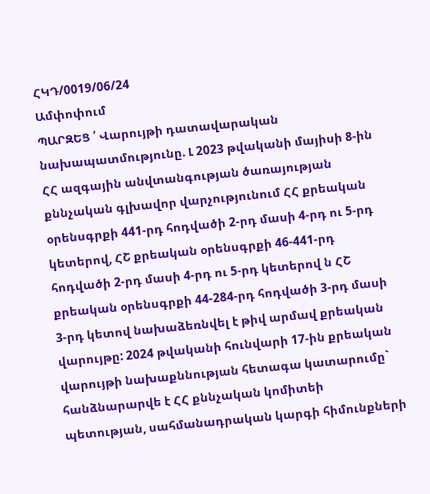ՀԿԴ/0019/06/24
Ամփոփում
ՊԱՐԶԵՑ ՛ Վարույթի դատավարական նախապատմությունը. Լ 2023 թվականի մայիսի 8-ին ՀՀ ազգային անվտանգության ծառայության քննչական գլխավոր վարչությունում ՀՀ քրեական օրենսգրքի 441-րդ հոդվածի 2-րդ մասի 4-րդ ու 5-րդ կետերով, ՀՇ քրեական օրենսգրքի 46-441-րդ հոդվածի 2-րդ մասի 4-րդ ու 5-րդ կետերով ն ՀՇ քրեական օրենսգրքի 44-284-րդ հոդվածի 3-րդ մասի 3-րդ կետով նախաձեռնվել է թիվ արմավ քրեական վարույթը: 2024 թվականի հունվարի 17-ին քրեական վարույթի նախաքննության հետագա կատարումը` հանձնարարվե է ՀՀ քննչական կոմիտեի պետության, սահմանադրական կարգի հիմունքների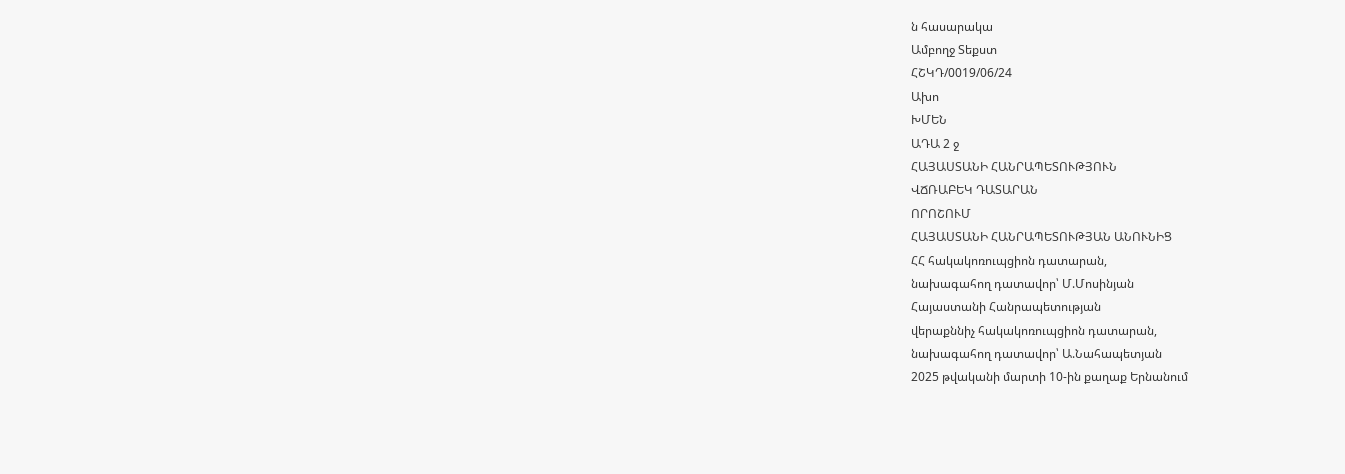ն հասարակա
Ամբողջ Տեքստ
ՀՇԿԴ/0019/06/24
Ախո
ԽՄԵՆ
ԱԴԱ 2 ջ
ՀԱՅԱՍՏԱՆԻ ՀԱՆՐԱՊԵՏՈՒԹՅՈՒՆ
ՎՃՌԱԲԵԿ ԴԱՏԱՐԱՆ
ՈՐՈՇՈՒՄ
ՀԱՅԱՍՏԱՆԻ ՀԱՆՐԱՊԵՏՈՒԹՅԱՆ ԱՆՈՒՆԻՑ
ՀՀ հակակոռուպցիոն դատարան,
նախագահող դատավոր՝ Մ.Մոսինյան
Հայաստանի Հանրապետության
վերաքննիչ հակակոռուպցիոն դատարան,
նախագահող դատավոր՝ Ա.Նահապետյան
2025 թվականի մարտի 10-ին քաղաք Երնանում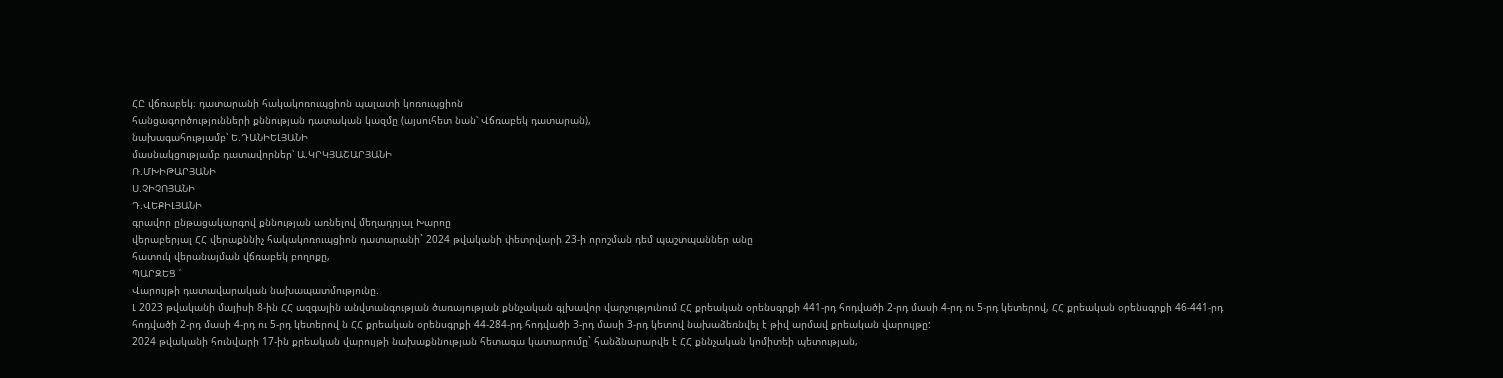ՀԸ վճռաբեկ։ դատարանի հակակոռուպցիոն պալատի կոռուպցիոն
հանցագործությունների քննության դատական կազմը (այսուհետ նան՝ Վճռաբեկ դատարան),
նախագահությամբ՝ Ե.ԴԱՆԻԵԼՅԱՆԻ
մասնակցությամբ դատավորներ՝ Ա.ԿՐԿՅԱՇԱՐՅԱՆԻ
Ռ.ՄԽԻԹԱՐՅԱՆԻ
Ս.ՉԻՉՈՅԱՆԻ
Դ.ՎԵՔԻԼՅԱՆԻ
գրավոր ընթացակարգով քննության առնելով մեղադրյալ Խարոը
վերաբերյալ ՀՀ վերաքննիչ հակակոռուպցիոն դատարանի` 2024 թվականի փետրվարի 23-ի որոշման դեմ պաշտպաններ անը
հատուկ վերանայման վճռաբեկ բողոքը,
ՊԱՐԶԵՑ ՛
Վարույթի դատավարական նախապատմությունը.
Լ 2023 թվականի մայիսի 8-ին ՀՀ ազգային անվտանգության ծառայության քննչական գլխավոր վարչությունում ՀՀ քրեական օրենսգրքի 441-րդ հոդվածի 2-րդ մասի 4-րդ ու 5-րդ կետերով, ՀՀ քրեական օրենսգրքի 46-441-րդ հոդվածի 2-րդ մասի 4-րդ ու 5-րդ կետերով ն ՀՀ քրեական օրենսգրքի 44-284-րդ հոդվածի 3-րդ մասի 3-րդ կետով նախաձեռնվել է թիվ արմավ քրեական վարույթը:
2024 թվականի հունվարի 17-ին քրեական վարույթի նախաքննության հետագա կատարումը` հանձնարարվե է ՀՀ քննչական կոմիտեի պետության,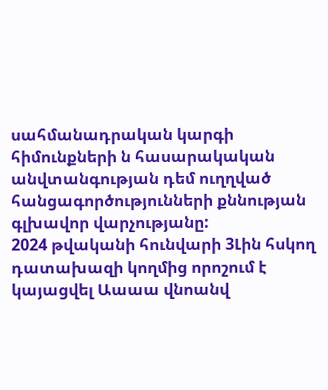սահմանադրական կարգի հիմունքների ն հասարակական անվտանգության դեմ ուղղված հանցագործությունների քննության գլխավոր վարչությանը:
2024 թվականի հունվարի 3Լին հսկող դատախազի կողմից որոշում է կայացվել Աաաա վնոանվ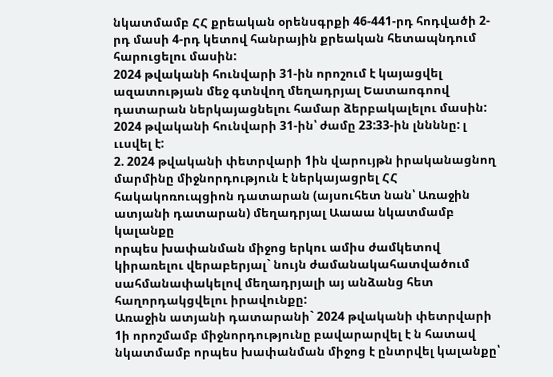նկատմամբ ՀՀ քրեական օրենսգրքի 46-441-րդ հոդվածի 2-րդ մասի 4-րդ կետով հանրային քրեական հետապնդում հարուցելու մասին:
2024 թվականի հունվարի 31-ին որոշում է կայացվել ազատության մեջ գտնվող մեղադրյալ Եատաոգոով դատարան ներկայացնելու համար ձերբակալելու մասին:
2024 թվականի հունվարի 31-ին՝ ժամը 23:33-ին լննննը: լ ււսվել է:
2. 2024 թվականի փետրվարի 1ին վարույթն իրականացնող մարմինը միջնորդություն է ներկայացրել ՀՀ հակակոռուպցիոն դատարան (այսուհետ նան՝ Առաջին ատյանի դատարան) մեղադրյալ Աաաա նկատմամբ կալանքը
որպես խափանման միջոց երկու ամիս ժամկետով կիրառելու վերաբերյալ` նույն ժամանակահատվածում սահմանափակելով մեղադրյալի այ անձանց հետ հաղորդակցվելու իրավունքը:
Առաջին ատյանի դատարանի` 2024 թվականի փետրվարի 1ի որոշմամբ միջնորդությունը բավարարվել է ն հատավ նկատմամբ որպես խափանման միջոց է ընտրվել կալանքը՝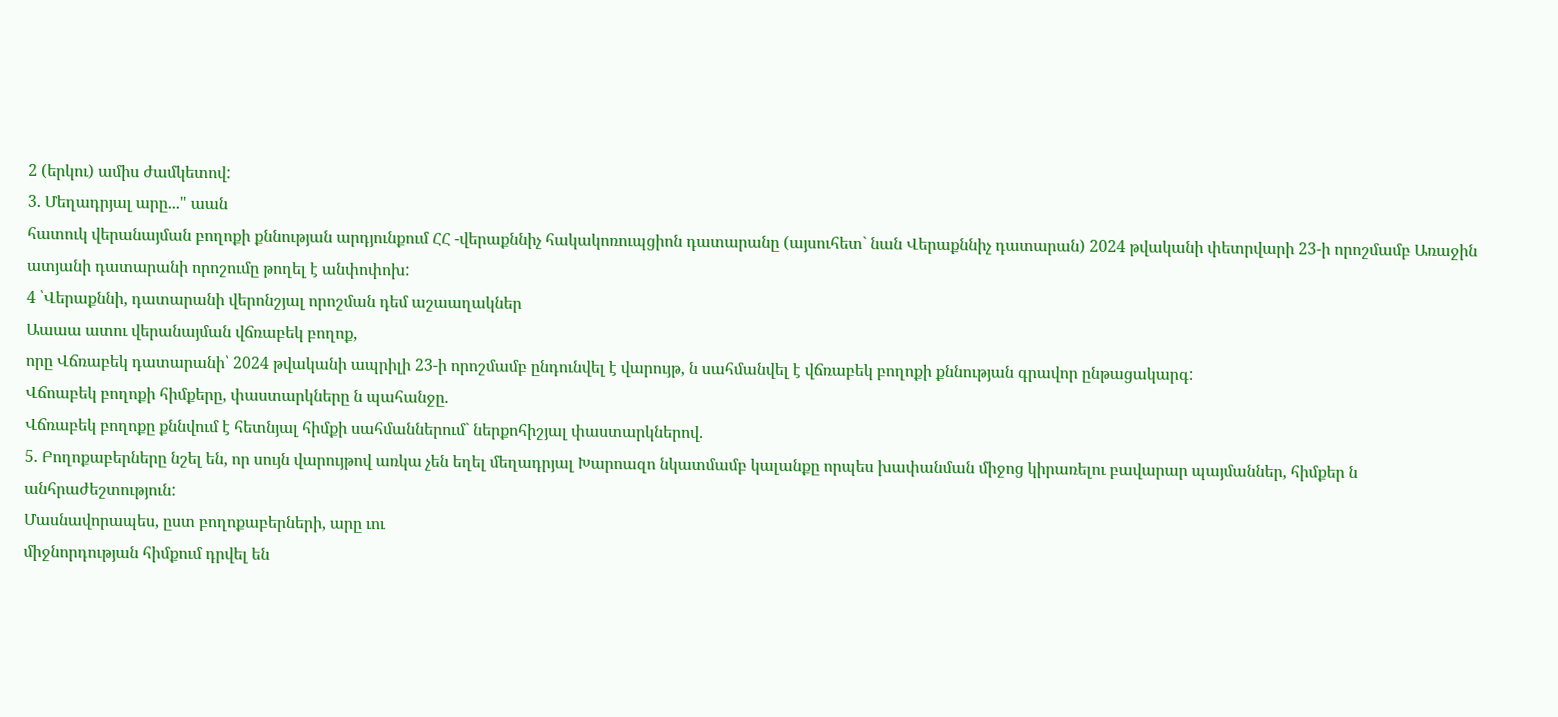2 (երկու) ամիս ժամկետով:
3. Մեղադրյալ արը..." աան
հատուկ վերանայման բողոքի քննության արդյունքում ՀՀ -վերաքննիչ հակակոռուպցիոն դատարանը (այսուհետ` նան Վերաքննիչ դատարան) 2024 թվականի փետրվարի 23-ի որոշմամբ Առաջին ատյանի դատարանի որոշումը թողել է անփոփոխ:
4 ՝Վերաքննի, դատարանի վերոնշյալ որոշման դեմ աշաաղակներ
Աաաա ատու վերանայման վճռաբեկ բողոք,
որը Վճռաբեկ դատարանի՝ 2024 թվականի ապրիլի 23-ի որոշմամբ ընդունվել է վարույթ, ն սահմանվել է վճռաբեկ բողոքի քննության գրավոր ընթացակարգ:
Վճոաբեկ բողոքի հիմքերը, փաստարկները ն պահանջը.
Վճռաբեկ բողոքը քննվում է հետնյալ հիմքի սահմաններում` ներքոհիշյալ փաստարկներով.
5. Բողոքաբերները նշել են, որ սույն վարույթով առկա չեն եղել մեղադրյալ Խարոազո նկատմամբ կալանքը որպես խափանման միջոց կիրառելու բավարար պայմաններ, հիմքեր ն անհրաժեշտություն:
Մասնավորապես, ըստ բողոքաբերների, արը ւու
միջնորդության հիմքում դրվել են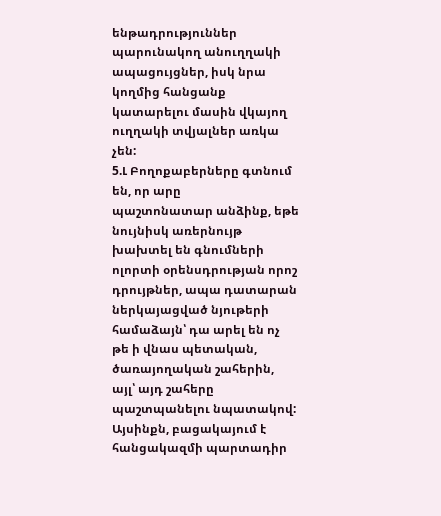ենթադրություններ պարունակող անուղղակի ապացույցներ, իսկ նրա կողմից հանցանք կատարելու մասին վկայող ուղղակի տվյալներ առկա չեն:
5.Լ Բողոքաբերները գտնում են, որ արը
պաշտոնատար անձինք, եթե նույնիսկ առերնույթ խախտել են գնումների ոլորտի օրենսդրության որոշ դրույթներ, ապա դատարան ներկայացված նյութերի համաձայն՝ դա արել են ոչ թե ի վնաս պետական, ծառայողական շահերին, այլ՝ այդ շահերը պաշտպանելու նպատակով: Այսինքն, բացակայում է հանցակազմի պարտադիր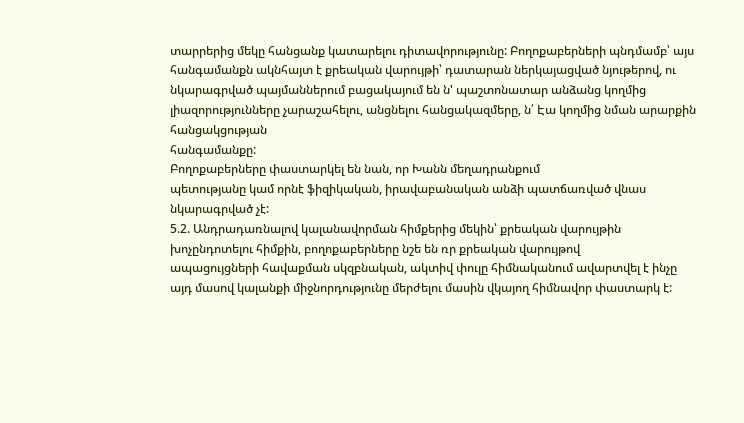տարրերից մեկը հանցանք կատարելու դիտավորությունը: Բողոքաբերների պնդմամբ՝ այս հանգամանքն ակնհայտ է քրեական վարույթի՝ դատարան ներկայացված նյութերով, ու նկարագրված պայմաններում բացակայում են ն' պաշտոնատար անձանց կողմից լիազորությունները չարաշահելու, անցնելու հանցակազմերը, ն՛ Էա կողմից նման արարքին հանցակցության
հանգամանքը:
Բողոքաբերները փաստարկել են նան, որ Խանն մեղադրանքում
պետությանը կամ որնէ ֆիզիկական, իրավաբանական անձի պատճառված վնաս նկարագրված չէ:
5.2. Անդրադառնալով կալանավորման հիմքերից մեկին՝ քրեական վարույթին խոչընդոտելու հիմքին, բողոքաբերները նշե են ռր քրեական վարույթով
ապացույցների հավաքման սկզբնական, ակտիվ փուլը հիմնականում ավարտվել է ինչը այդ մասով կալանքի միջնորդությունը մերժելու մասին վկայող հիմնավոր փաստարկ է: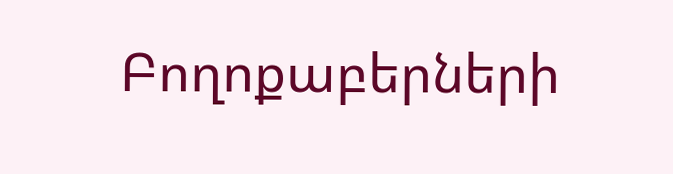Բողոքաբերների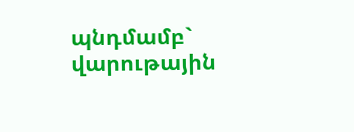պնդմամբ` վարութային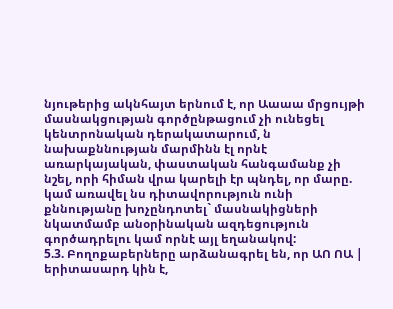նյութերից ակնհայտ երնում է, որ Աաաա մրցույթի մասնակցության գործընթացում չի ունեցել կենտրոնական դերակատարում, ն նախաքննության մարմինն էլ որնէ առարկայական, փաստական հանգամանք չի նշել, որի հիման վրա կարելի էր պնդել, որ մարը. կամ առավել նս դիտավորություն ունի քննությանը խոչընդոտել` մասնակիցների նկատմամբ անօրինական ազդեցություն գործադրելու կամ որնէ այլ եղանակով:
5.3. Բողոքաբերները արձանագրել են, որ ԱՈ ՈԱ | երիտասարդ կին է,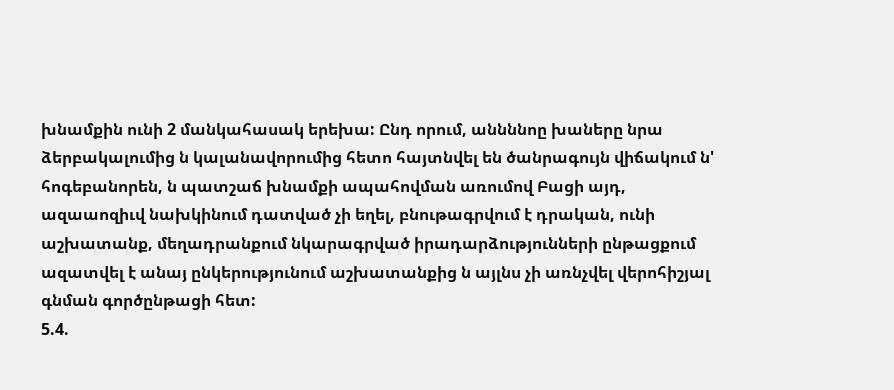խնամքին ունի 2 մանկահասակ երեխա: Ընդ որում, աննննոը խաները նրա ձերբակալումից ն կալանավորումից հետո հայտնվել են ծանրագույն վիճակում ն' հոգեբանորեն, ն պատշաճ խնամքի ապահովման առումով Բացի այդ, ազաաոզիւվ նախկինում դատված չի եղել, բնութագրվում է դրական, ունի աշխատանք, մեղադրանքում նկարագրված իրադարձությունների ընթացքում ազատվել է անայ ընկերությունում աշխատանքից ն այլնս չի առնչվել վերոհիշյալ գնման գործընթացի հետ:
5.4.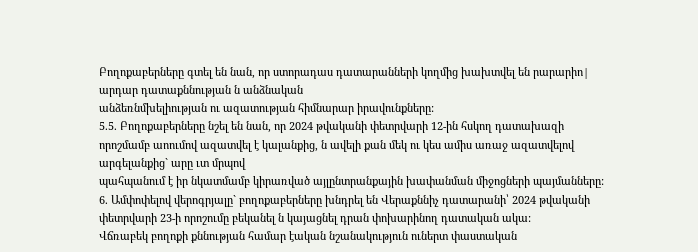Բողոքաբերները գտել են նան, որ ստորադաս դատարանների կողմից խախտվել են րարարիո| արդար դատաքննության ն անձնական
անձեռնմխելիության ու ազատության հիմնարար իրավունքները:
5.5. Բողոքաբերները նշել են նան, որ 2024 թվականի փետրվարի 12-ին հսկող դատախազի որոշմամբ աոումով ազատվել է կալանքից, ն ավելի քան մեկ ու կես ամիս առաջ ազատվելով արգելանքից` արը ւտ մրպով
պահպանում է իր նկատմամբ կիրառված այլընտրանքային խափանման միջոցների պայմանները:
6. Ամփոփելով վերոգրյալը` բողոքաբերները խնդրել են Վերաքննիչ դատարանի՝ 2024 թվականի փետրվարի 23-ի որոշումը բեկանել ն կայացնել դրան փոխարինող դատական ակա:
Վճռաբեկ բողոքի քննության համար էական նշանակություն ուներտ փաստական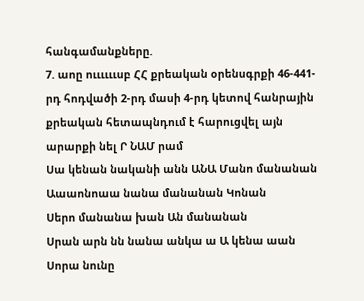հանգամանքները.
7. աոը ոււււււսբ ՀՀ քրեական օրենսգրքի 46-441-րդ հոդվածի 2-րդ մասի 4-րդ կետով հանրային քրեական հետապնդում է հարուցվել այն արարքի նել Ր ՆԱՄ րամ
Սա կենան նականի անն ԱՆԱ Մանո մանանան
Աաաոնոաա նանա մանանան Կոնան
Սերո մանանա խան Ան մանանան
Սրան արն նն նանա անկա ա Ա կենա աան
Սորա նունը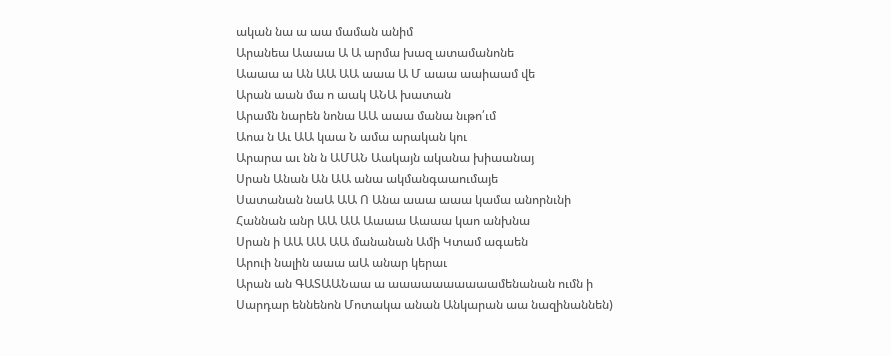ական նա ա աա մաման անիմ
Արանեա Աաաա Ա Ա արմա խազ ատամանոնե
Աաաա ա Ան ԱԱ ԱԱ աաա Ա Մ աաա աաիաամ վե
Արան աան մա ո աակ ԱՆԱ խատան
Արամն նարեն նոնա ԱԱ աաա մանա նւթո՛ւմ
Աոա ն Աւ ԱԱ կաա Ն ամա արական կու
Արարա աւ նն ն ԱՄԱՆ Աակայն ականա խիաանայ
Սրան Անան Ան ԱԱ անա ակմանգաաումայե
Սատանան նաԱ ԱԱ Ո Անա աաա աաա կամա անորնւնի
Հաննան անր ԱԱ ԱԱ Աաաա Աաաա կաո անխնա
Սրան ի ԱԱ ԱԱ ԱԱ մանանան Ամի Կտամ ագաեն
Արուի նալին աաա աԱ անար կերաւ
Արան ան ԳԱՏԱԱՆաա ա աաաաաաաաաամենանան ումն ի
Սարդար եննենոն Մոտակա անան Անկարան աա նազինաննեն)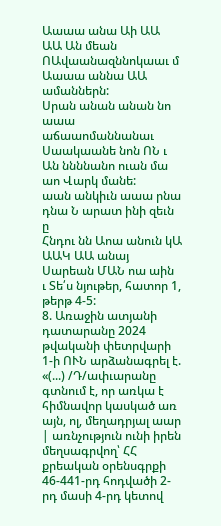Աաաա անա Աի ԱԱ ԱԱ Ան մեան ՈԱվաանազննոկաաւ մ
Աաաա աննա ԱԱ ամաններն:
Սրան անան անան նո աաա աճաաոմաննանաւ
Սաակաանե նոն ՈՆ ւ Ան ննննանո ուան մա աո Վարկ մանե:
աան անկիւն աաա րնա դնա Ն արատ ինի զեւն ը
Հնդու նն Աոա անուն կԱ ԱԱԿ ԱԱ անայ
Սարեան ՄԱՆ ոա աին
ւ Տե՛ս նյութեր, հատոր 1, թերթ 4-5:
8. Առաջին ատյանի դատարանը 2024 թվականի փետրվարի 1-ի ՈՒՆ արձանագրել է. «(...) /Դ/ափւարանը գտնում է, որ առկա է հիմնավոր կասկած առ այն, ոլ, մեղադրյալ աար | առնչություն ունի իրեն մեղսագրվող՝ ՀՀ քրեական օրենսգրքի 46-441-րդ հոդվածի 2-րդ մասի 4-րդ կետով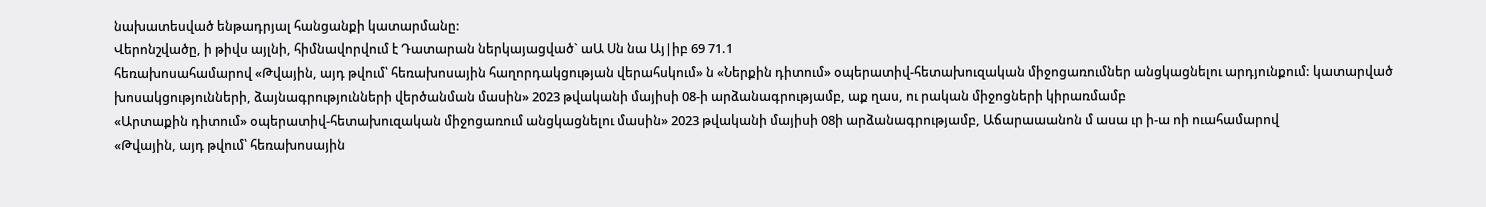նախատեսված ենթադրյալ հանցանքի կատարմանը:
Վերոնշվածը, ի թիվս այլնի, հիմնավորվում է Դատարան ներկայացված` աԱ Սն նա Այ|իբ 69 71.1
հեռախոսահամարով «Թվային, այդ թվում՝ հեռախոսային հաղորդակցության վերահսկում» ն «Ներքին դիտում» օպերատիվ-հետախուզական միջոցառումներ անցկացնելու արդյունքում: կատարված խոսակցությունների, ձայնագրությունների վերծանման մասին» 2023 թվականի մայիսի 08-ի արձանագրությամբ, աք ղաս, ու րական միջոցների կիրառմամբ
«Արտաքին դիտում» օպերատիվ-հետախուզական միջոցառում անցկացնելու մասին» 2023 թվականի մայիսի 08ի արձանագրությամբ, Աճարաաանոն մ ասա ւր ի-ա ոի ուահամարով
«Թվային, այդ թվում՝ հեռախոսային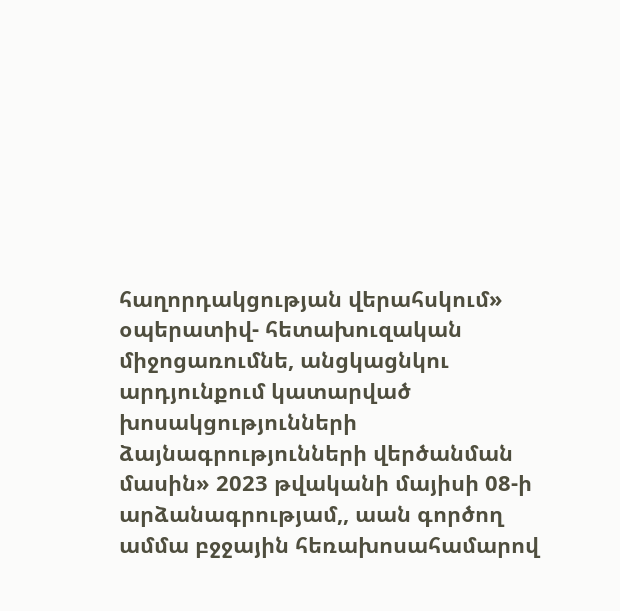հաղորդակցության վերահսկում» օպերատիվ- հետախուզական միջոցառումնե, անցկացնկու արդյունքում կատարված խոսակցությունների ձայնագրությունների վերծանման մասին» 2023 թվականի մայիսի 08-ի արձանագրությամ,, աան գործող
ամմա բջջային հեռախոսահամարով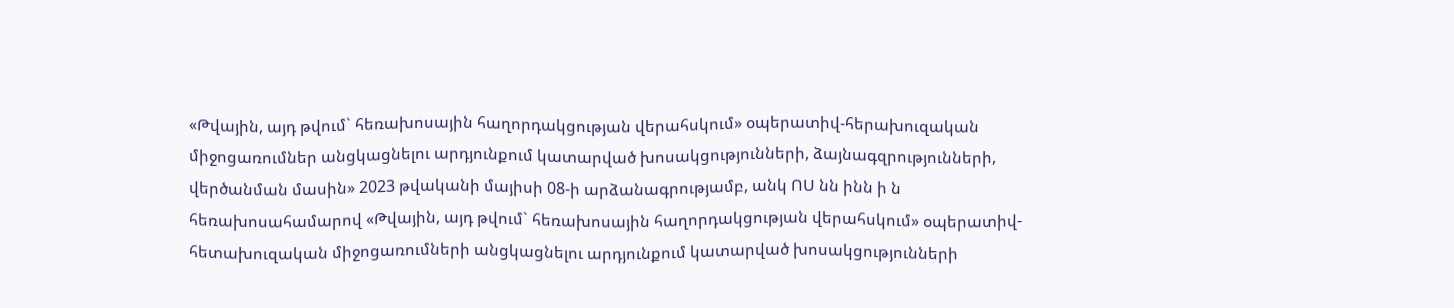«Թվային, այդ թվում` հեռախոսային հաղորդակցության վերահսկում» օպերատիվ-հերախուզական միջոցառումներ անցկացնելու արդյունքում կատարված խոսակցությունների, ձայնագզրությունների, վերծանման մասին» 2023 թվականի մայիսի 08-ի արձանագրությամբ, անկ ՈՍ նն ինն ի ն
հեռախոսահամարով «Թվային, այդ թվում` հեռախոսային հաղորդակցության վերահսկում» օպերատիվ-հետախուզական միջոցառումների անցկացնելու արդյունքում կատարված խոսակցությունների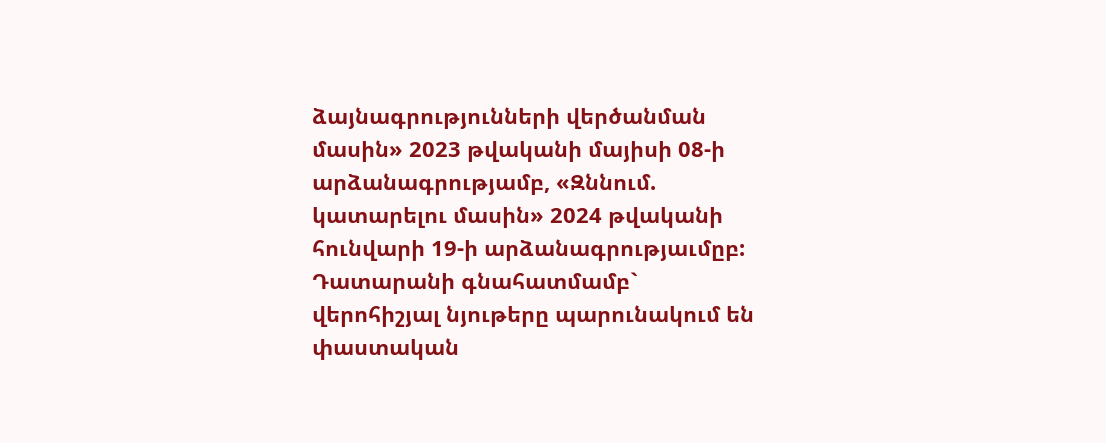ձայնագրությունների վերծանման մասին» 2023 թվականի մայիսի 08-ի արձանագրությամբ, «Զննում. կատարելու մասին» 2024 թվականի հունվարի 19-ի արձանագրությաւմըբ:
Դատարանի գնահատմամբ` վերոհիշյալ նյութերը պարունակում են փաստական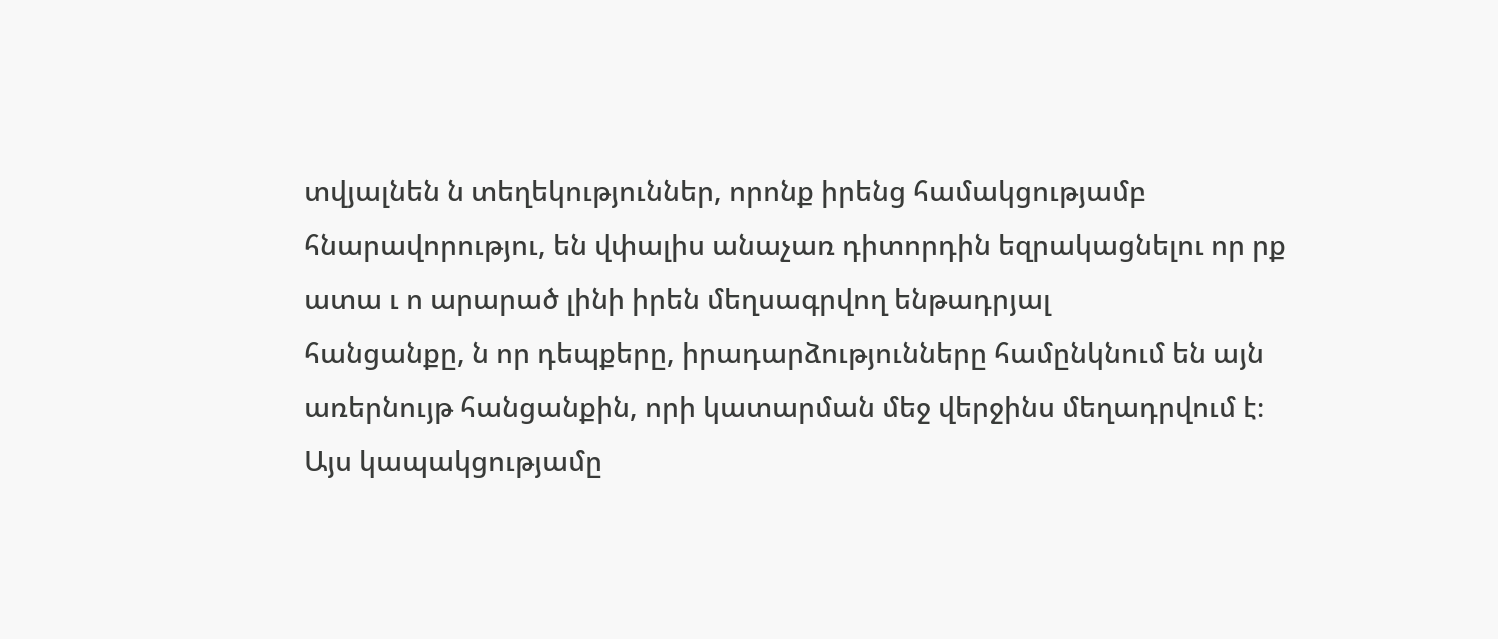տվյալնեն ն տեղեկություններ, որոնք իրենց համակցությամբ
հնարավորությու, են վփալիս անաչառ դիտորդին եզրակացնելու որ րք ատա ւ ո արարած լինի իրեն մեղսագրվող ենթադրյալ
հանցանքը, ն որ դեպքերը, իրադարձությունները համընկնում են այն առերնույթ հանցանքին, որի կատարման մեջ վերջինս մեղադրվում է։ Այս կապակցությամը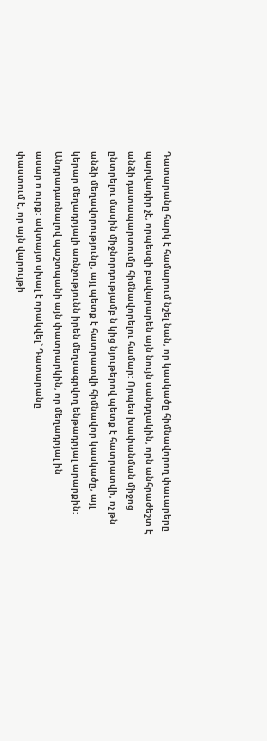Դատարանը հարկ է համարում նշել նան, որ կասկածը հիմնավորող փաւարերը պարվադիր չէ, որպեսզի բավարարեն այն նույն սանդղակին, որն անհրաժեշտ Է անձի դատապարտումը հիմնավորելու համար: Որպես խափանման միջոց ընտրելու մասին միջնորդությամբ ն կից նյութերով պետք է հատրատվի, ոչ թն անձի մեղավորությունը, այլ պետք է հատրատվի հիմնավոր կասկածը, այլ կերար մեղադրյալի առնչությունն իրեն մեղսագրվող ենթադրյալ արարքին:
Անդրադառնալով պաշտպանի այն փատրարկին, որ մեղադրյալ ին
ասար ո ուրք: ակտայտ սխալ է որակվել` Դատարանը
փաստում է, որ այն վարույթի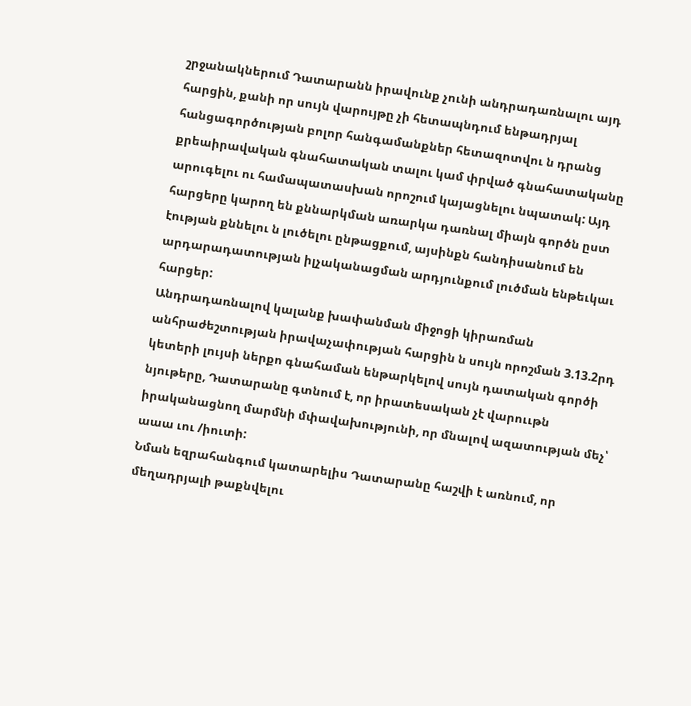շրջանակներում Դատարանն իրավունք չունի անդրադառնալու այդ հարցին, քանի որ սույն վարույթը չի հետապնդում ենթադրյալ հանցագործության բոլոր հանգամանքներ հետազոտվու ն դրանց
քրեաիրավական գնահատական տալու կամ փրված գնահատականը արուգելու ու համապատասխան որոշում կայացնելու նպատակ: Այդ հարցերը կարող են քննարկման առարկա դառնալ միայն գործն ըստ էության քննելու ն լուծելու ընթացքում, այսինքն հանդիսանում են արդարադատության իլչականացման արդյունքում լուծման ենթեւկաւ հարցեր:
Անդրադառնալով կալանք խափանման միջոցի կիրառման անհրաժեշտության իրավաչափության հարցին ն սույն որոշման 3.13.2րդ կետերի լույսի ներքո գնահաման ենթարկելով սույն դատական գործի նյութերը, Դատարանը գտնում է, որ իրատեսական չէ վարոււթն իրականացնող մարմնի մփավախությունի, որ մնալով ազատության մեչ՝ աաա ւու /իուտի:
Նման եզրահանգում կատարելիս Դատարանը հաշվի է առնում, որ մեղադրյալի թաքնվելու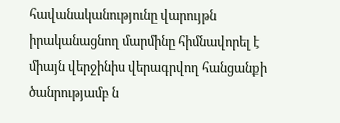հավանականությունը վարույթն իրականացնող մարմինը հիմնավորել է միայն վերջինիս վերագրվող հանցանքի ծանրությամբ ն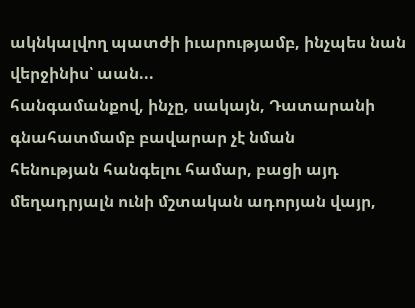ակնկալվող պատժի իւարությամբ, ինչպես նան վերջինիս՝ աան...
հանգամանքով, ինչը, սակայն, Դատարանի գնահատմամբ բավարար չէ նման
հենության հանգելու համար, բացի այդ մեղադրյալն ունի մշտական ադորյան վայր,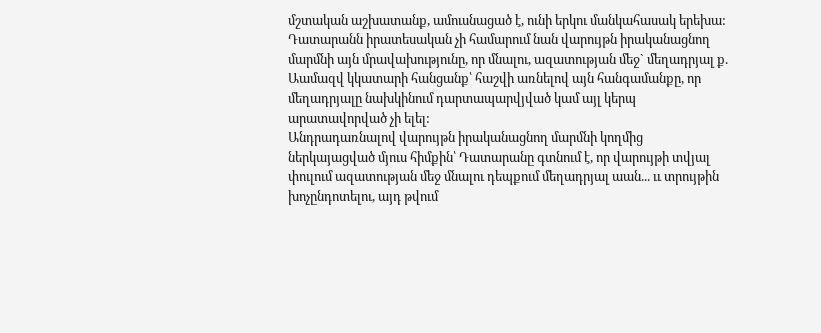մշտական աշխատանք, ամուսնացած է, ունի երկու մանկահասակ երեխա:
Դատարանն իրատեսական չի համարում նան վարույթն իրականացնող մարմնի այն մրավախությունը, որ մնալու, ազատության մեջ` մեղադրյալ ք. Աամազվ կկատարի հանցանք՝ հաշվի առնելով այն հանգամանքը, որ մեղադրյալը նախկինում դարտապարվյված կամ այլ կերպ արատավորված չի ելել:
Անդրադառնալով վարույթն իրականացնող մարմնի կողմից ներկայացված մյուս հիմքին՝ Դատարանը գտնում է, որ վարույթի տվյալ փուլում ազատության մեջ մնալու դեպքում մեղադրյալ աան... ււ տրույթին
խոչընդոտելու, այդ թվում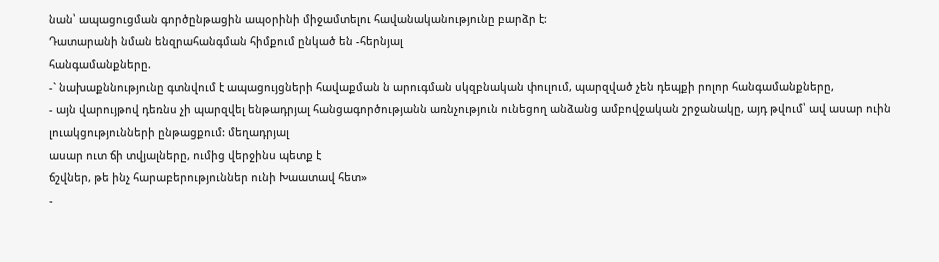նան՝ ապացուցման գործընթացին ապօրինի միջամտելու հավանականությունը բարձր է:
Դատարանի նման ենզրահանգման հիմքում ընկած են -հերնյալ
հանգամանքները.
-` նախաքննությունը գտնվում է ապացույցների հավաքման ն արուգման սկզբնական փուլում, պարզված չեն դեպքի րոլոր հանգամանքները,
- այն վարույթով դեռնս չի պարզվել ենթադրյալ հանցագործությանն առնչություն ունեցող անձանց ամբովջական շրջանակը, այդ թվում՝ ավ ասար ուին լուակցությունների ընթացքում: մեղադրյալ
ասար ուտ ճի տվյալները, ումից վերջինս պետք է
ճշվներ, թե ինչ հարաբերություններ ունի Խաատավ հետ»
-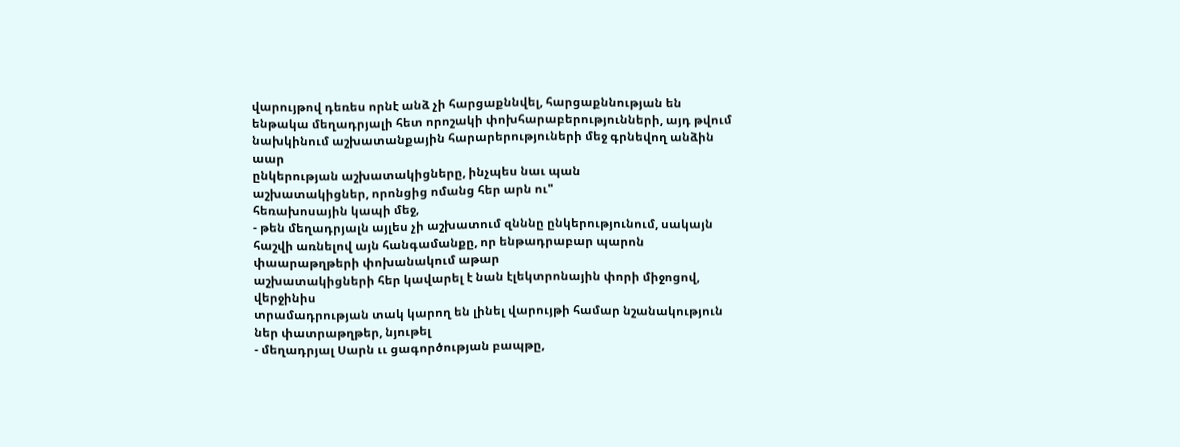վարույթով դեռես որնէ անձ չի հարցաքննվել, հարցաքննության են ենթակա մեղադրյալի հետ որոշակի փոխհարաբերությունների, այդ թվում նախկինում աշխատանքային հարարերություների մեջ գրնեվող անձին աար
ընկերության աշխատակիցները, ինչպես նաւ պան
աշխատակիցներ, որոնցից ոմանց հեր արն ու"
հեռախոսային կապի մեջ,
- թեն մեղադրյալն այլես չի աշխատում զնննը ընկերությունում, սակայն հաշվի առնելով այն հանգամանքը, որ ենթադրաբար պարոն
փաարաթղթերի փոխանակում աթար
աշխատակիցների հեր կավարել է նան էլեկտրոնային փորի միջոցով, վերջինիս
տրամադրության տակ կարող են լինել վարույթի համար նշանակություն ներ փատրաթղթեր, նյութել
- մեղադրյալ Սարն ււ ցագործության բապթը,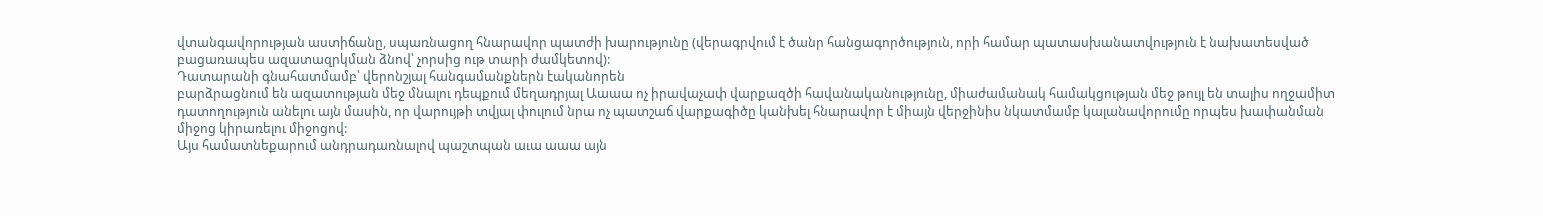վտանգավորության աստիճանը, սպառնացող հնարավոր պատժի խարությունը (վերագրվում է ծանր հանցագործություն, որի համար պատասխանատվություն է նախատեսված բացառապես ազատազրկման ձնով՝ չորսից ութ տարի ժամկետով):
Դատարանի գնահատմամբ՝ վերոնշյալ հանգամանքներն էականորեն
բարձրացնում են ազատության մեջ մնալու դեպքում մեղադրյալ Աաաա ոչ իրավաչափ վարքազծի հավանականությունը, միաժամանակ համակցության մեջ թույլ են տալիս ողջամիտ դատողություն անելու այն մասին, որ վարույթի տվյալ փուլում նրա ոչ պատշաճ վարքագիծը կանխել հնարավոր է միայն վերջինիս նկատմամբ կալանավորումը որպես խափանման միջոց կիրառելու միջոցով:
Այս համատնեքարում անդրադառնալով պաշտպան աւա աաա այն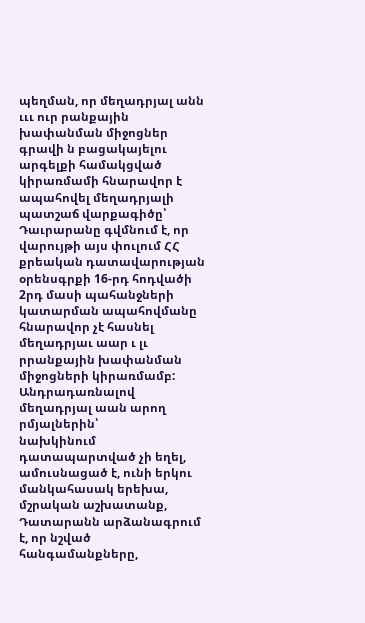պեղման, որ մեղադրյալ անն ւււ ուր րանքային
խափանման միջոցներ գրավի ն բացակայելու արգելքի համակցված կիրառմամի հնարավոր է ապահովել մեղադրյալի պատշաճ վարքագիծը՝ Դաւրարանը գվմնում է, որ վարույթի այս փուլում ՀՀ քրեական դատավարության օրենսգրքի 16-րդ հոդվածի 2րդ մասի պահանջների կատարման ապահովմանը հնարավոր չէ հասնել մեղադրյաւ աար ւ լւ րրանքային խափանման
միջոցների կիրառմամբ:
Անդրադառնալով մեղադրյալ աան արող րմյալներին՝
նախկինում դատապարտված չի եղել, ամուսնացած է, ունի երկու մանկահասակ երեխա, մշրական աշխատանք, Դատարանն արձանագրում է, որ նշված հանգամանքները,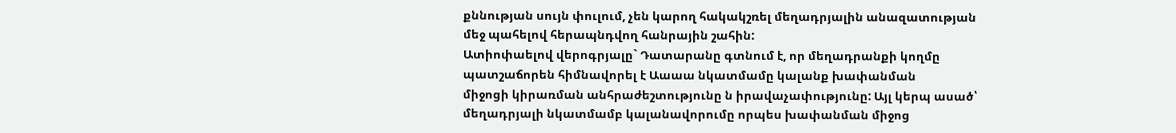քննության սույն փուլում, չեն կարող հակակշռել մեղադրյալին անազատության մեջ պահելով հերապնդվող հանրային շահին:
Ատիոփաելով վերոգրյալը` Դատարանը գտնում է, որ մեղադրանքի կողմը պատշաճորեն հիմնավորել է Աաաա նկատմամը կալանք խափանման
միջոցի կիրառման անհրաժեշտությունը ն իրավաչափությունը: Այլ կերպ ասած՝ մեղադրյալի նկատմամբ կալանավորումը որպես խափանման միջոց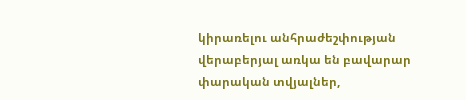կիրառելու անհրաժեշփության վերաբերյալ առկա են բավարար փարական տվյալներ,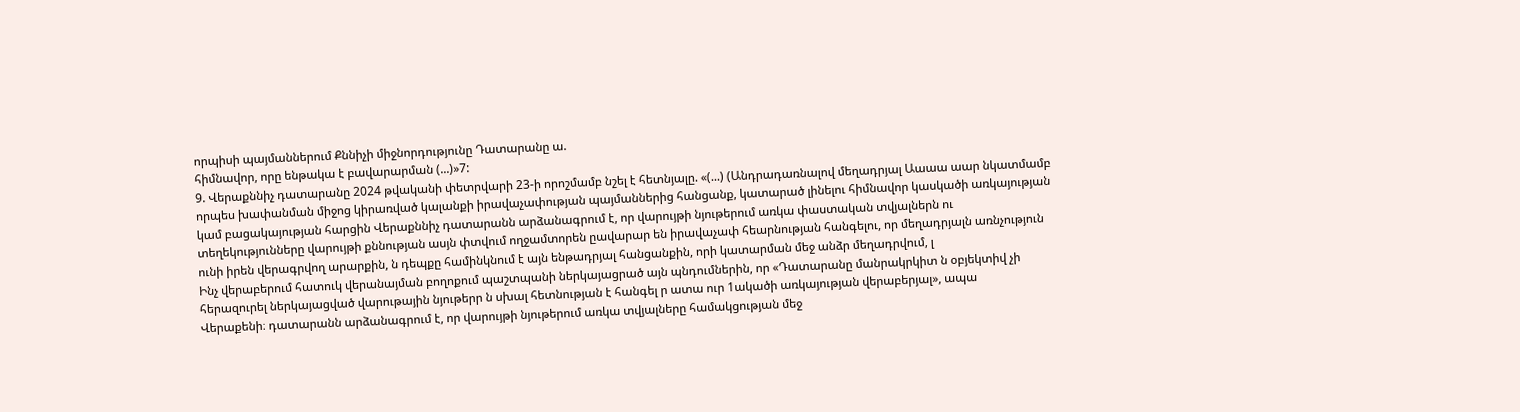որպիսի պայմաններում Քննիչի միջնորդությունը Դատարանը ա.
հիմնավոր, որը ենթակա է բավարարման (...)»7:
9. Վերաքննիչ դատարանը 2024 թվականի փետրվարի 23-ի որոշմամբ նշել է հետնյալը. «(...) (Անդրադառնալով մեղադրյալ Աաաա աար նկատմամբ որպես խափանման միջոց կիրառված կալանքի իրավաչափության պայմաններից հանցանք, կատարած լինելու հիմնավոր կասկածի առկայության կամ բացակայության հարցին Վերաքննիչ դատարանն արձանագրում է, որ վարույթի նյութերում առկա փաստական տվյալներն ու տեղեկությունները վարույթի քննության ասյն փտվում ողջամտորեն ըավարար են իրավաչափ հեարնության հանգելու, որ մեղադրյալն առնչություն ունի իրեն վերագրվող արարքին, ն դեպքը համինկնում է այն ենթադրյալ հանցանքին, որի կատարման մեջ անձր մեղադրվում, լ
Ինչ վերաբերում հատուկ վերանայման բողոքում պաշտպանի ներկայացրած այն պնդումներին, որ «Դատարանը մանրակրկիտ ն օբյեկտիվ չի հերազուրել ներկայացված վարութային նյութերր ն սխալ հետնության է հանգել ր ատա ուր 1ակածի առկայության վերաբերյալ», ապա
Վերաքենի։ դատարանն արձանագրում է, որ վարույթի նյութերում առկա տվյալները համակցության մեջ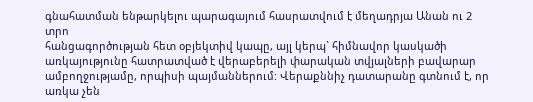գնահատման ենթարկելու պարագայում հասրատվում է մեղադրյա Անան ու 2 տրո
հանցագործության հետ օբյեկտիվ կապը, այլ կերպ` հիմնավոր կասկածի առկայությունը հատրատված է վերաբերելի փարական տվյալների բավարար ամբողջությամը, որպիսի պայմաններում: Վերաքննիչ դատարանը գտնում է, որ առկա չեն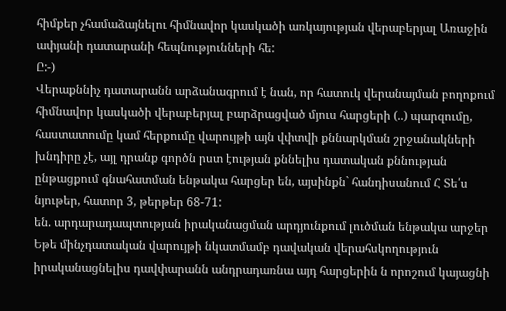հիմքեր չհամաձայնելու հիմնավոր կասկածի առկայության վերաբերյալ Առաջին ափյանի դատարանի հեպնությունների հե:
Ը:-)
Վերաքննիչ դատարանն արձանագրում է նան, որ հատուկ վերանայման բողոքում հիմնավոր կասկածի վերաբերյալ բարձրացված մյուս հարցերի (..) պարզումը, հաստատումը կամ հերքումը վարույթի այն վփտվի քննարկման շրջանակների խնդիրը չէ, այլ դրանք գործն րստ էության քննելիս դատական քննության ընթացքում գնահատման ենթակա հարցեր են, այսինքն` հանդիսանում Հ Տե՛ս նյութեր, հատոր 3, թերթեր 68-71:
են. արդարադապտության իրականացման արդյունքում լուծման ենթակա արջեր Եթե մինչդատական վարույթի նկատմամբ դավական վերահսկողություն իրականացնելիս դավփարանն անդրադառնա այդ հարցերին ն որոշում կայացնի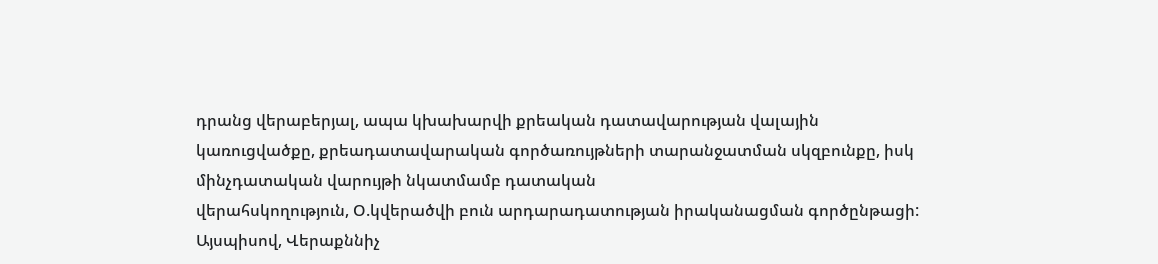դրանց վերաբերյալ, ապա կխախարվի քրեական դատավարության վալային կառուցվածքը, քրեադատավարական գործառույթների տարանջատման սկզբունքը, իսկ մինչդատական վարույթի նկատմամբ դատական
վերահսկողություն, Օ.կվերածվի բուն արդարադատության իրականացման գործընթացի:
Այսպիսով, Վերաքննիչ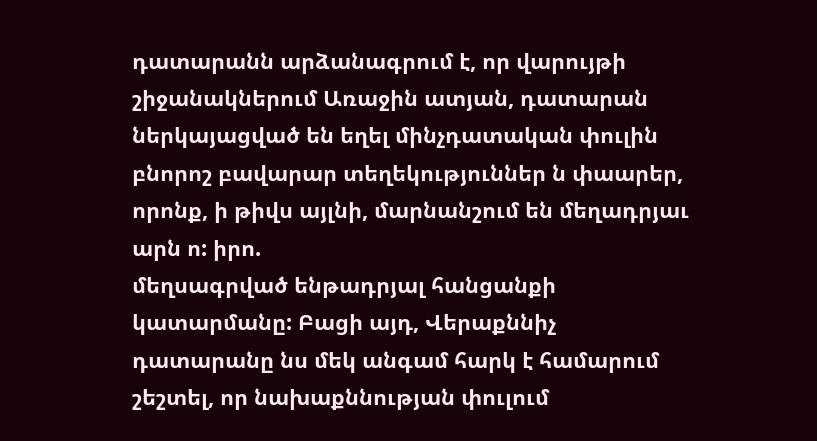դատարանն արձանագրում է, որ վարույթի շիջանակներում Առաջին ատյան, դատարան ներկայացված են եղել մինչդատական փուլին բնորոշ բավարար տեղեկություններ ն փաարեր, որոնք, ի թիվս այլնի, մարնանշում են մեղադրյաւ արն ո: իրո.
մեղսագրված ենթադրյալ հանցանքի կատարմանը: Բացի այդ, Վերաքննիչ դատարանը նս մեկ անգամ հարկ է համարում շեշտել, որ նախաքննության փուլում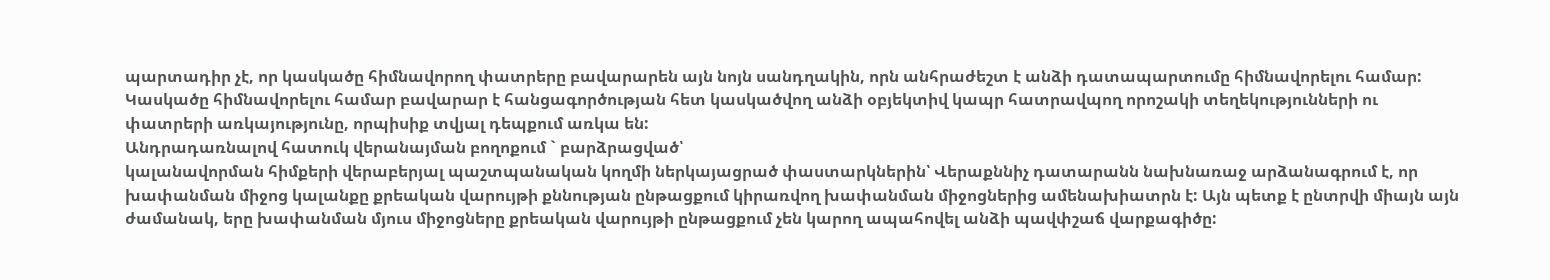պարտադիր չէ, որ կասկածը հիմնավորող փատրերը բավարարեն այն նոյն սանդղակին, որն անհրաժեշտ է անձի դատապարտումը հիմնավորելու համար: Կասկածը հիմնավորելու համար բավարար է հանցագործության հետ կասկածվող անձի օբյեկտիվ կապր հատրավպող որոշակի տեղեկությունների ու փատրերի առկայությունը, որպիսիք տվյալ դեպքում առկա են:
Անդրադառնալով հատուկ վերանայման բողոքում ` բարձրացված՝
կալանավորման հիմքերի վերաբերյալ պաշտպանական կողմի ներկայացրած փաստարկներին՝ Վերաքննիչ դատարանն նախնառաջ արձանագրում է, որ խափանման միջոց կալանքը քրեական վարույթի քննության ընթացքում կիրառվող խափանման միջոցներից ամենախիատրն է: Այն պետք է ընտրվի միայն այն ժամանակ, երը խափանման մյուս միջոցները քրեական վարույթի ընթացքում չեն կարող ապահովել անձի պավփշաճ վարքագիծը: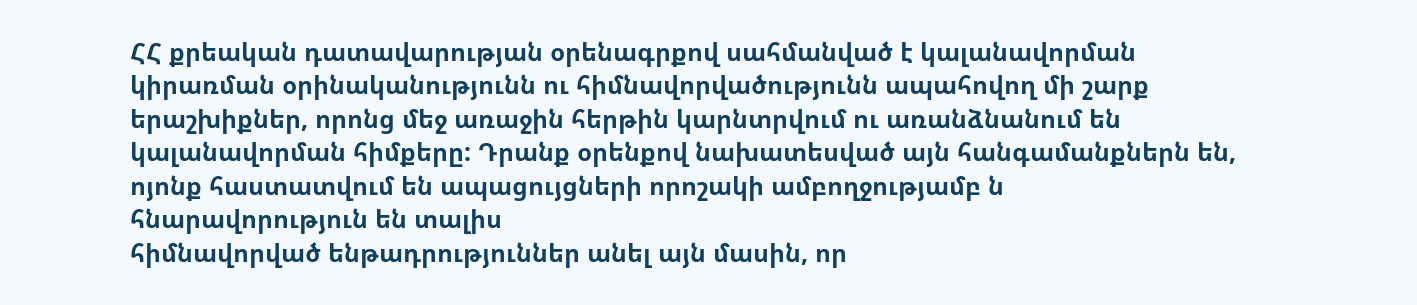ՀՀ քրեական դատավարության օրենագրքով սահմանված է կալանավորման կիրառման օրինականությունն ու հիմնավորվածությունն ապահովող մի շարք երաշխիքներ, որոնց մեջ առաջին հերթին կարնտրվում ու առանձնանում են կալանավորման հիմքերը: Դրանք օրենքով նախատեսված այն հանգամանքներն են, ոյոնք հաստատվում են ապացույցների որոշակի ամբողջությամբ ն հնարավորություն են տալիս
հիմնավորված ենթադրություններ անել այն մասին, որ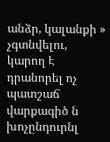անձր, կալանքի » չգտնվելու, կարող Է դրանորել ոչ պատշաճ վարքագիծ ն խոչընդուրնլ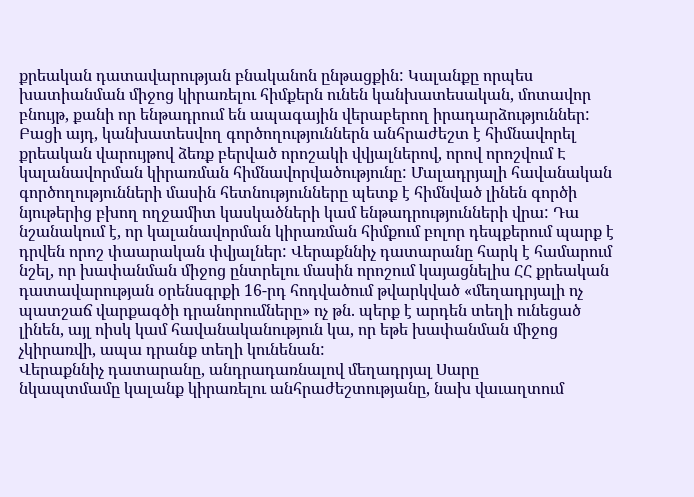քրեական դատավարության բնականոն ընթացքին: Կալանքը որպես խատիանման միջոց կիրառելու հիմքերն ունեն կանխատեսական, մոտավոր բնույթ, քանի որ ենթադրում են ապագային վերաբերող իրադարձություններ: Բացի այդ, կանխատեսվող գործողություններն անհրաժեշտ է հիմնավորել քրեական վարույթով ձեռք բերված որոշակի վվյալներով, որով որոշվում Է կալանավորման կիրառման հիմնավորվածությունը: Մալադրյալի հավանական գործողությունների մասին հետնությունները պետք է հիմնված լինեն գործի նյութերից բխող ողջամիտ կասկածների կամ ենթադրությունների վրա: Դա նշանակում է, որ կալանավորման կիրառման հիմքում բոլոր դեպքերում պարք է դրվեն որոշ փաարական փվյալներ: Վերաքննիչ դատարանը հարկ է համարում նշել, որ խափանման միջոց ընտրելու մասին որոշում կայացնելիս ՀՀ քրեական դատավարության օրենսգրքի 16-րդ հոդվածում թվարկված «մեղադրյալի ոչ պատշաճ վարքագծի դրանորումները» ոչ թն. պերք է արդեն տեղի ունեցած լինեն, այլ ոիսկ կամ հավանականություն կա, որ եթե խափանման միջոց չկիրառվի, ապա դրանք տեղի կունենան:
Վերաքննիչ դատարանը, անդրադառնալով մեղադրյալ Սարը
նկապտմամը կալանք կիրառելու անհրաժեշտությանը, նախ վաւաղտում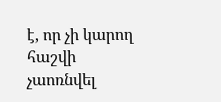է, որ չի կարող հաշվի չաոռնվել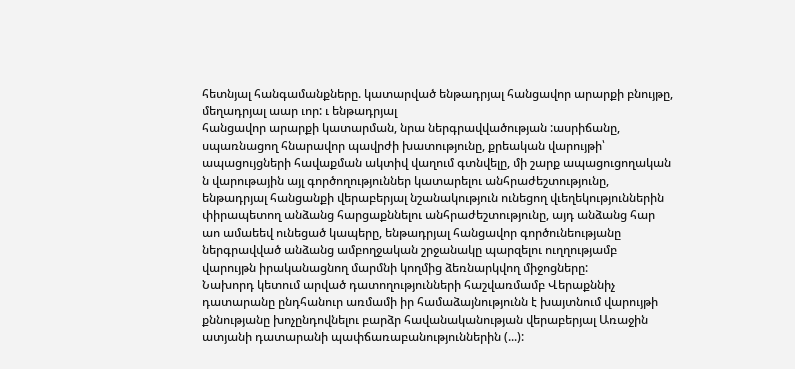հետնյալ հանգամանքները. կատարված ենթադրյալ հանցավոր արարքի բնույթը, մեղադրյալ աար ւոր: ւ ենթադրյալ
հանցավոր արարքի կատարման, նրա ներգրավվածության :ասրիճանը, սպառնացող հնարավոր պավրժի խատությունը, քրեական վարույթի՝ ապացույցների հավաքման ակտիվ վաղում գտնվելը, մի շարք ապացուցողական ն վարութային այլ գործողություններ կատարելու անհրաժեշտությունը, ենթադրյալ հանցանքի վերաբերյալ նշանակություն ունեցող վւեղեկություններին փիրապետող անձանց հարցաքննելու անհրաժեշտությունը, այդ անձանց հար աո ամաեեվ ունեցած կապերը, ենթադրյալ հանցավոր գործունեությանը ներգրավված անձանց ամբողջական շրջանակը պարզելու ուղղությամբ վարույթն իրականացնող մարմնի կողմից ձեռնարկվող միջոցները:
Նախորդ կետում արված դատողությունների հաշվառմամբ Վերաքննիչ դատարանը ընդհանուր առմամի իր համաձայնությունն է խայտնում վարույթի
քննությանը խոչընդովնելու բարձր հավանականության վերաբերյալ Առաջին ատյանի դատարանի պափճառաբանություններին (...):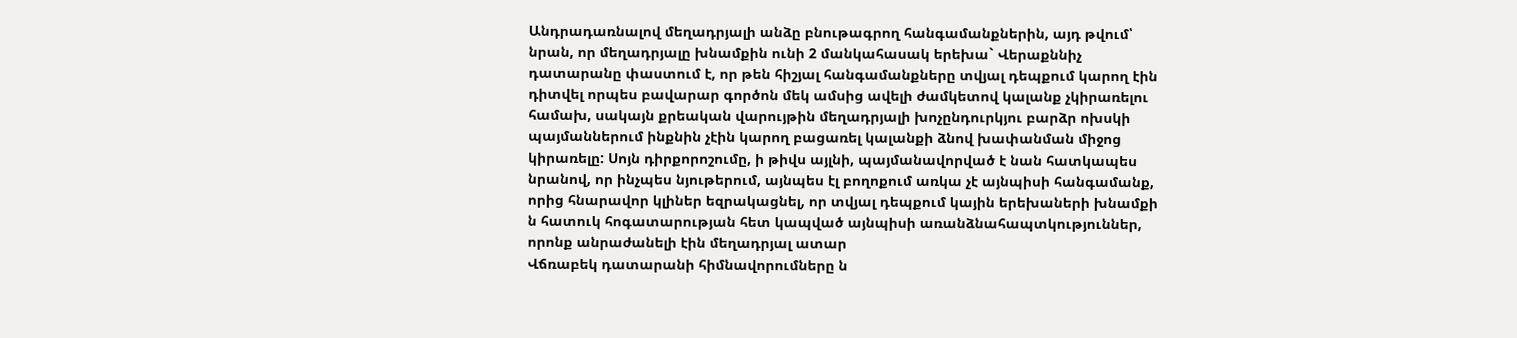Անդրադառնալով մեղադրյալի անձը բնութագրող հանգամանքներին, այդ թվում՝ նրան, որ մեղադրյալը խնամքին ունի 2 մանկահասակ երեխա` Վերաքննիչ դատարանը փաստում է, որ թեն հիշյալ հանգամանքները տվյալ դեպքում կարող էին դիտվել որպես բավարար գործոն մեկ ամսից ավելի ժամկետով կալանք չկիրառելու համախ, սակայն քրեական վարույթին մեղադրյալի խոչընդուրկյու բարձր ոխսկի պայմաններում ինքնին չէին կարող բացառել կալանքի ձնով խափանման միջոց կիրառելը: Սոյն դիրքորոշումը, ի թիվս այլնի, պայմանավորված է նան հատկապես նրանով, որ ինչպես նյութերում, այնպես էլ բողոքում առկա չէ այնպիսի հանգամանք, որից հնարավոր կլիներ եզրակացնել, որ տվյալ դեպքում կային երեխաների խնամքի ն հատուկ հոգատարության հետ կապված այնպիսի առանձնահապտկություններ, որոնք անրաժանելի էին մեղադրյալ ատար
Վճռաբեկ դատարանի հիմնավորումները ն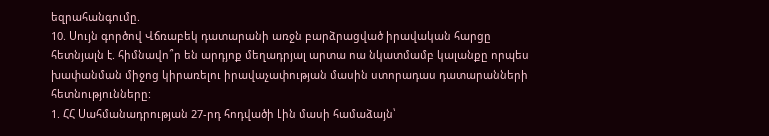եզրահանգումը.
10. Սույն գործով Վճռաբեկ դատարանի առջն բարձրացված իրավական հարցը հետնյալն է. հիմնավո՞ր են արդյոք մեղադրյալ արտա ոա նկատմամբ կալանքը որպես խափանման միջոց կիրառելու իրավաչափության մասին ստորադաս դատարանների հետնությունները:
1. ՀՀ Սահմանադրության 27-րդ հոդվածի Լին մասի համաձայն՝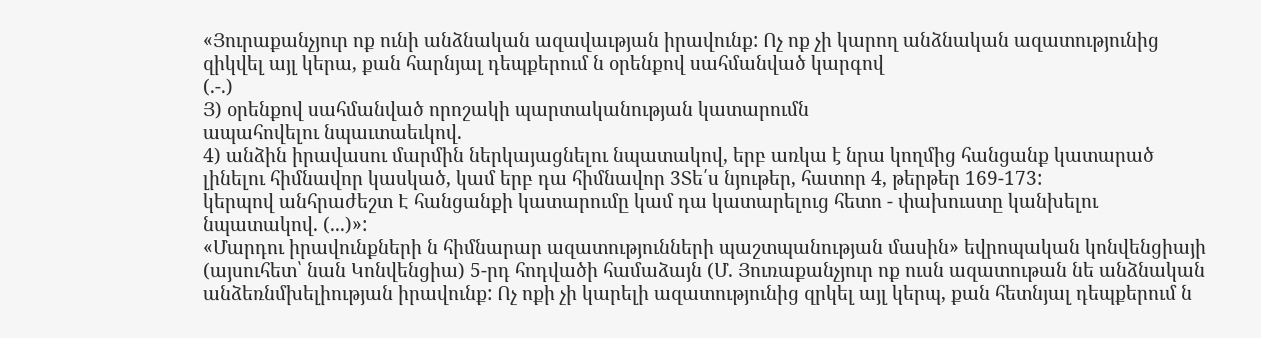«Յուրաքանչյուր ոք ունի անձնական ազավաւթյան իրավունք: Ոչ ոք չի կարող անձնական ազատությունից զիկվել այլ կերա, քան հարնյալ դեպքերում ն օրենքով սահմանված կարգով
(.-.)
Յ) օրենքով սահմանված որոշակի պարտականության կատարումն
ապահովելու նպաւտաեւկով.
4) անձին իրավասու մարմին ներկայացնելու նպատակով, երբ առկա է նրա կողմից հանցանք կատարած լինելու հիմնավոր կասկած, կամ երբ դա հիմնավոր 3Տե՛ս նյութեր, հատոր 4, թերթեր 169-173:
կերպով անհրաժեշտ Է հանցանքի կատարումը կամ դա կատարելուց հետո - փախուստը կանխելու նպատակով. (...)»:
«Մարդու իրավունքների ն հիմնարար ազատությունների պաշտպանության մասին» եվրոպական կոնվենցիայի (այսուհետ՝ նան Կոնվենցիա) 5-րդ հոդվածի համաձայն (Մ. Յուռաքանչյուր ոք ուսն ազատութան նե անձնական անձեռնմխելիության իրավունք: Ոչ ոքի չի կարելի ազատությունից զրկել այլ կերպ, քան հետնյալ դեպքերում ն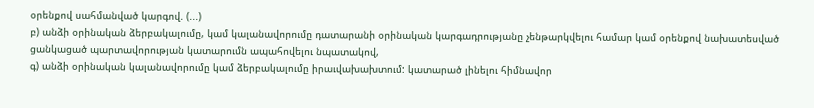օրենքով սահմանված կարգով. (...)
բ) անձի օրինական ձերբակալումը, կամ կալանավորումը դատարանի օրինական կարգադրությանը չենթարկվելու համար կամ օրենքով նախատեսված ցանկացած պարտավորության կատարումն ապահովելու նպատակով,
գ) անձի օրինական կալանավորումը կամ ձերբակալումը իրաւվախախտում: կատարած լինելու հիմնավոր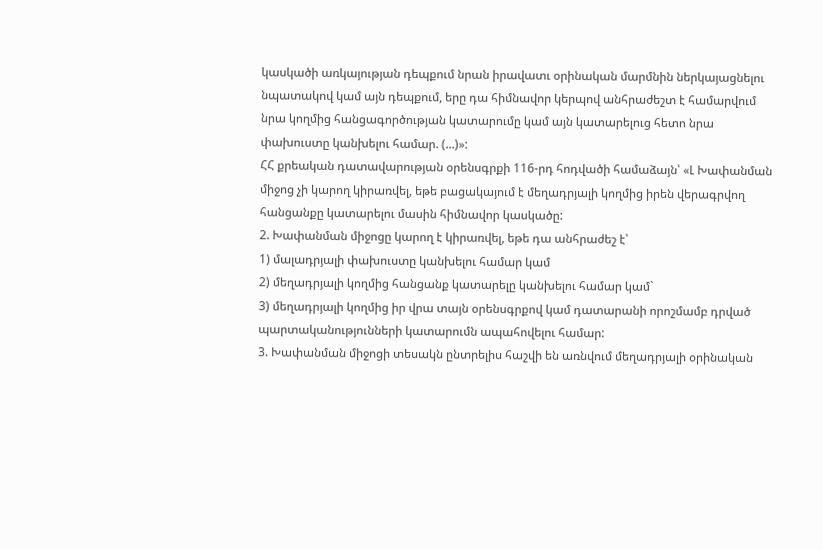կասկածի առկայության դեպքում նրան իրավատւ օրինական մարմնին ներկայացնելու նպատակով կամ այն դեպքում, երը դա հիմնավոր կերպով անհրաժեշտ է համարվում նրա կողմից հանցագործության կատարումը կամ այն կատարելուց հետո նրա փախուստը կանխելու համար. (...)»:
ՀՀ քրեական դատավարության օրենսգրքի 116-րդ հոդվածի համաձայն՝ «Լ Խափանման միջոց չի կարող կիրառվել, եթե բացակայում է մեղադրյալի կողմից իրեն վերագրվող հանցանքը կատարելու մասին հիմնավոր կասկածը:
2. Խափանման միջոցը կարող է կիրառվել, եթե դա անհրաժեշ է՝
1) մալադրյալի փախուստը կանխելու համար կամ
2) մեղադրյալի կողմից հանցանք կատարելը կանխելու համար կամ`
3) մեղադրյալի կողմից իր վրա տայն օրենսգրքով կամ դատարանի որոշմամբ դրված պարտականությունների կատարումն ապահովելու համար:
3. Խափանման միջոցի տեսակն ընտրելիս հաշվի են առնվում մեղադրյալի օրինական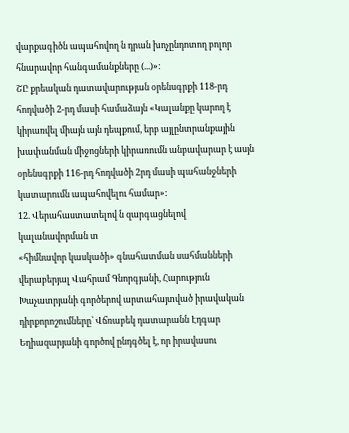վարքագիծն ապահովող ն դրան խոչընդոտող բոլոր հնարավոր հանգամանքները (...)»:
ՇԸ քրեական դատավարության օրենսգրքի 118-րդ հոդվածի 2-րդ մասի համաձայն «Կալանքը կարող է կիրառվել միայն այն դեպքում, երբ այլընտրանքային խափանման միջոցների կիրառումն անբավարար է ասյն օրենսգրքի 116-րդ հոդվածի 2րդ մասի պահանջների կատարումն ապահովելու համար»:
12. Վերահաստատելով ն զարգացնելով կալանավորման տ
«հիմնավոր կասկածի» գնահատման սահմանների վերաբերյալ Վահրամ Գնորգյանի, Հարություն Խաչատրյանի գործերով արտահայտված իրավական դիրքորոշումները՝ Վճռաբեկ դատարանն Էդգար Եղիազարյանի գործով ընդգծել է, որ իրավասու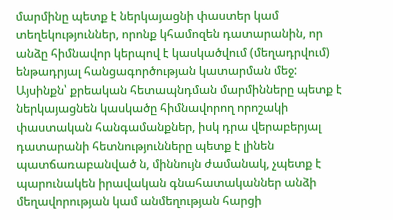մարմինը պետք է ներկայացնի փաստեր կամ տեղեկություններ, որոնք կհամոզեն դատարանին, որ անձը հիմնավոր կերպով է կասկածվում (մեղադրվում) ենթադրյալ հանցագործության կատարման մեջ: Այսինքն՝ քրեական հետապնդման մարմինները պետք է ներկայացնեն կասկածը հիմնավորող որոշակի փաստական հանգամանքներ, իսկ դրա վերաբերյալ դատարանի հետնությունները պետք է լինեն պատճառաբանված ն, միննույն ժամանակ, չպետք է պարունակեն իրավական գնահատականներ անձի մեղավորության կամ անմեղության հարցի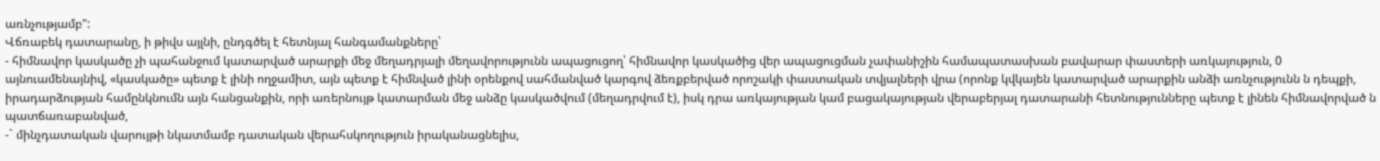առնչությամբ":
Վճռաբեկ դատարանը, ի թիվս այլնի, ընդգծել է հետնյալ հանգամանքները՝
- հիմնավոր կասկածը չի պահանջում կատարված արարքի մեջ մեղադրյալի մեղավորությունն ապացուցող՝ հիմնավոր կասկածից վեր ապացուցման չափանիշին համապատասխան բավարար փաստերի առկայություն, 0 այնուամենայնիվ, «կասկածը» պետք է լինի ողջամիտ, այն պետք է հիմնված լինի օրենքով սահմանված կարգով ձեռքբերված որոշակի փաստական տվյալների վրա (որոնք կվկայեն կատարված արարքին անձի առնչությունն ն դեպքի, իրադարձության համընկնումն այն հանցանքին, որի առերնույթ կատարման մեջ անձը կասկածվում (մեղադրվում է), իսկ դրա առկայության կամ բացակայության վերաբերյալ դատարանի հետնությունները պետք է լինեն հիմնավորված ն պատճառաբանված,
-` մինչդատական վարույթի նկատմամբ դատական վերահսկողություն իրականացնելիս,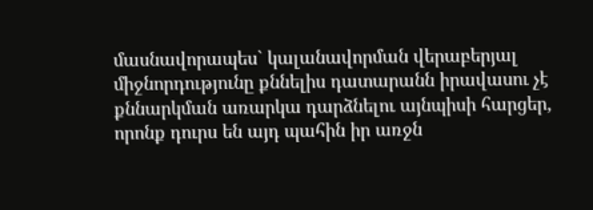մասնավորապես` կալանավորման վերաբերյալ միջնորդությունը քննելիս դատարանն իրավասու չէ քննարկման առարկա դարձնելու այնպիսի հարցեր, որոնք դուրս են այդ պահին իր առջն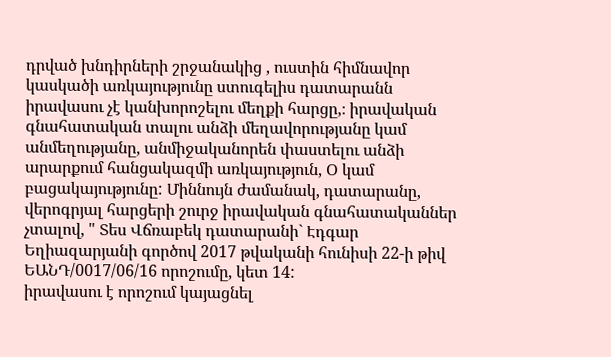դրված խնդիրների շրջանակից , ուստին հիմնավոր կասկածի առկայությունը ստուգելիս դատարանն իրավասու չէ կանխորոշելու մեղքի հարցը,։ իրավական գնահատական տալու անձի մեղավորությանը կամ անմեղությանը, անմիջականորեն փաստելու անձի արարքում հանցակազմի առկայություն, Օ կամ բացակայությունը: Միննույն ժամանակ, դատարանը, վերոգրյալ հարցերի շուրջ իրավական գնահատականներ չտալով, " Տես Վճռաբեկ դատարանի` Էդգար Եղիազարյանի գործով 2017 թվականի հունիսի 22-ի թիվ ԵԱՆԴ/0017/06/16 որոշումը, կետ 14:
իրավասու է որոշում կայացնել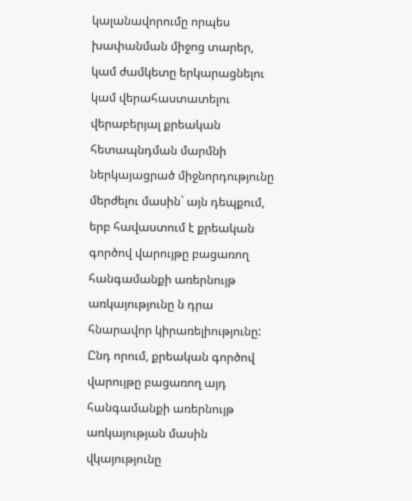կալանավորումը որպես խափանման միջոց տարեր, կամ ժամկետը երկարացնելու կամ վերահաստատելու վերաբերյալ քրեական հետապնդման մարմնի ներկայացրած միջնորդությունը մերժելու մասին` այն դեպքում, երբ հավաստում է քրեական գործով վարույթը բացառող հանգամանքի առերնույթ առկայությունը ն դրա հնարավոր կիրառելիությունը: Ընդ որում, քրեական գործով վարույթը բացառող այդ հանգամանքի առերնույթ առկայության մասին վկայությունը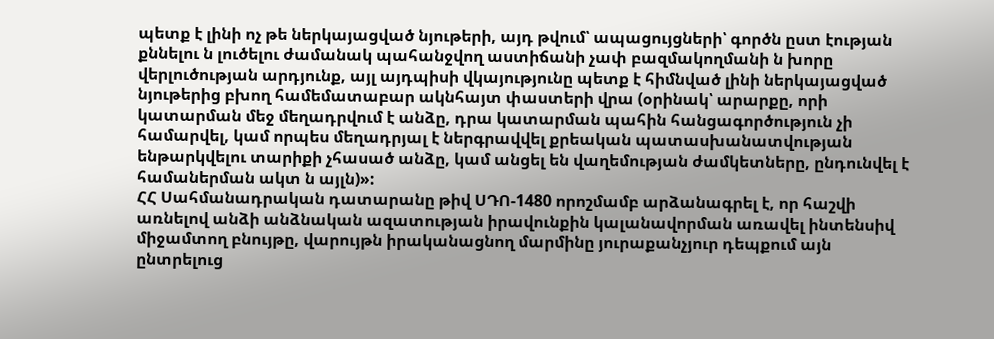պետք է լինի ոչ թե ներկայացված նյութերի, այդ թվում՝ ապացույցների՝ գործն ըստ էության քննելու ն լուծելու ժամանակ պահանջվող աստիճանի չափ բազմակողմանի ն խորը վերլուծության արդյունք, այլ այդպիսի վկայությունը պետք է հիմնված լինի ներկայացված նյութերից բխող համեմատաբար ակնհայտ փաստերի վրա (օրինակ՝ արարքը, որի կատարման մեջ մեղադրվում է անձը, դրա կատարման պահին հանցագործություն չի համարվել, կամ որպես մեղադրյալ է ներգրավվել քրեական պատասխանատվության ենթարկվելու տարիքի չհասած անձը, կամ անցել են վաղեմության ժամկետները, ընդունվել է համաներման ակտ ն այլն)»:
ՀՀ Սահմանադրական դատարանը թիվ ՍԴՈ-1480 որոշմամբ արձանագրել է, որ հաշվի առնելով անձի անձնական ազատության իրավունքին կալանավորման առավել ինտենսիվ միջամտող բնույթը, վարույթն իրականացնող մարմինը յուրաքանչյուր դեպքում այն ընտրելուց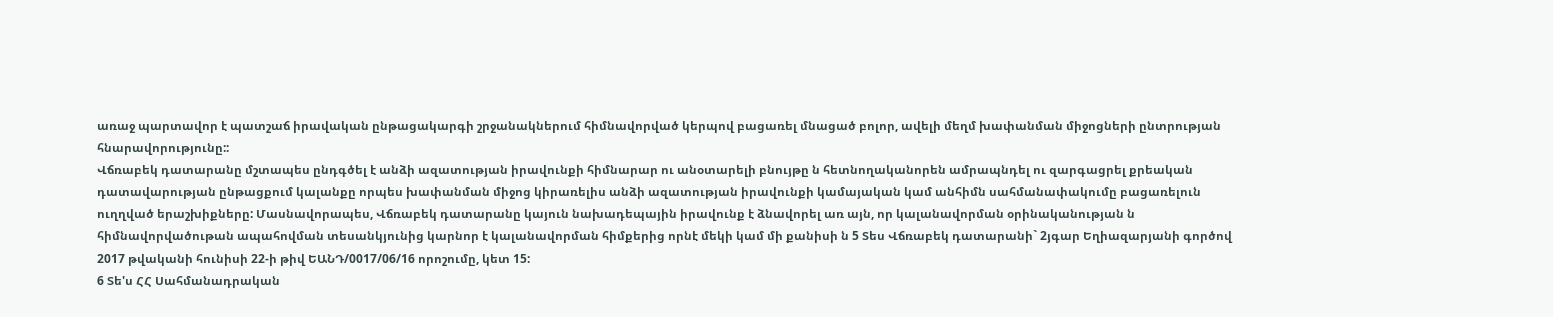առաջ պարտավոր է պատշաճ իրավական ընթացակարգի շրջանակներում հիմնավորված կերպով բացառել մնացած բոլոր, ավելի մեղմ խափանման միջոցների ընտրության հնարավորությունը::
Վճռաբեկ դատարանը մշտապես ընդգծել է անձի ազատության իրավունքի հիմնարար ու անօտարելի բնույթը ն հետնողականորեն ամրապնդել ու զարգացրել քրեական դատավարության ընթացքում կալանքը որպես խափանման միջոց կիրառելիս անձի ազատության իրավունքի կամայական կամ անհիմն սահմանափակումը բացառելուն ուղղված երաշխիքները: Մասնավորապես, Վճռաբեկ դատարանը կայուն նախադեպային իրավունք է ձնավորել առ այն, որ կալանավորման օրինականության ն հիմնավորվածութան ապահովման տեսանկյունից կարնոր է կալանավորման հիմքերից որնէ մեկի կամ մի քանիսի ն 5 Տես Վճռաբեկ դատարանի` 2յգար Եղիազարյանի գործով 2017 թվականի հունիսի 22-ի թիվ ԵԱՆԴ/0017/06/16 որոշումը, կետ 15:
6 Տե'ս ՀՀ Սահմանադրական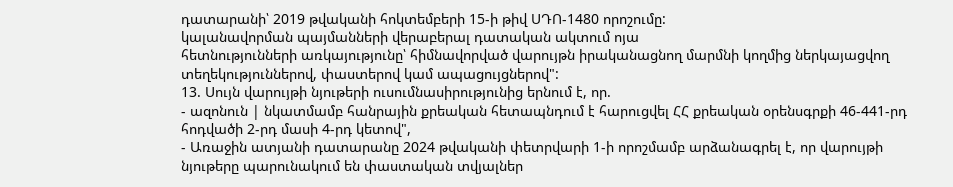դատարանի՝ 2019 թվականի հոկտեմբերի 15-ի թիվ ՍԴՈ-1480 որոշումը:
կալանավորման պայմանների վերաբերալ դատական ակտում ոյա
հետնությունների առկայությունը՝ հիմնավորված վարույթն իրականացնող մարմնի կողմից ներկայացվող տեղեկություններով, փաստերով կամ ապացույցներով":
13. Սույն վարույթի նյութերի ուսումնասիրությունից երնում է, որ.
- ազոնուն | նկատմամբ հանրային քրեական հետապնդում է հարուցվել ՀՀ քրեական օրենսգրքի 46-441-րդ հոդվածի 2-րդ մասի 4-րդ կետով",
- Առաջին ատյանի դատարանը 2024 թվականի փետրվարի 1-ի որոշմամբ արձանագրել է, որ վարույթի նյութերը պարունակում են փաստական տվյալներ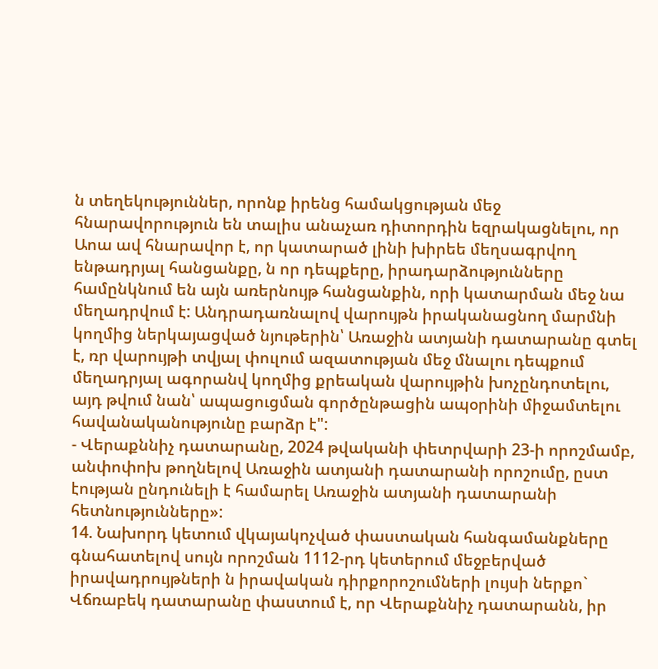ն տեղեկություններ, որոնք իրենց համակցության մեջ հնարավորություն են տալիս անաչառ դիտորդին եզրակացնելու, որ Աոա ավ հնարավոր է, որ կատարած լինի խիրեե մեղսագրվող ենթադրյալ հանցանքը, ն որ դեպքերը, իրադարձությունները համընկնում են այն առերնույթ հանցանքին, որի կատարման մեջ նա մեղադրվում է: Անդրադառնալով վարույթն իրականացնող մարմնի կողմից ներկայացված նյութերին՝ Առաջին ատյանի դատարանը գտել է, ռր վարույթի տվյալ փուլում ազատության մեջ մնալու դեպքում մեղադրյալ ագորանվ կողմից քրեական վարույթին խոչընդոտելու, այդ թվում նան՝ ապացուցման գործընթացին ապօրինի միջամտելու հավանականությունը բարձր է":
- Վերաքննիչ դատարանը, 2024 թվականի փետրվարի 23-ի որոշմամբ, անփոփոխ թողնելով Առաջին ատյանի դատարանի որոշումը, ըստ էության ընդունելի է համարել Առաջին ատյանի դատարանի հետնությունները»:
14. Նախորդ կետում վկայակոչված փաստական հանգամանքները
գնահատելով սույն որոշման 1112-րդ կետերում մեջբերված իրավադրույթների ն իրավական դիրքորոշումների լույսի ներքո` Վճռաբեկ դատարանը փաստում է, որ Վերաքննիչ դատարանն, իր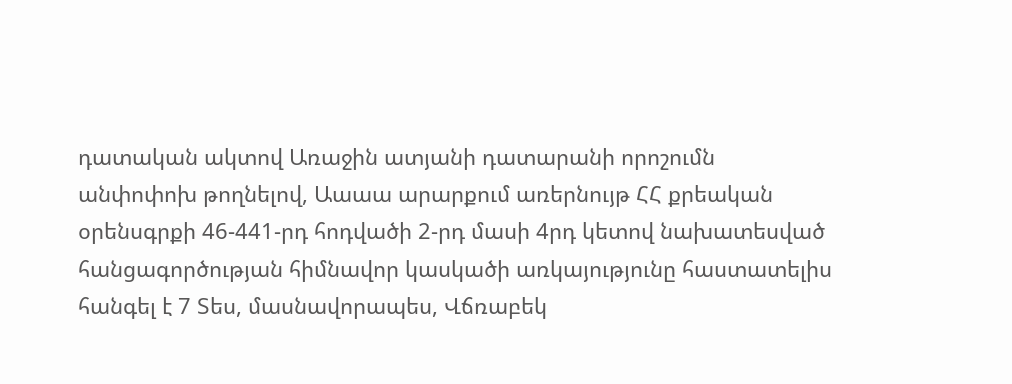դատական ակտով Առաջին ատյանի դատարանի որոշումն անփոփոխ թողնելով, Աաաա արարքում առերնույթ ՀՀ քրեական օրենսգրքի 46-441-րդ հոդվածի 2-րդ մասի 4րդ կետով նախատեսված հանցագործության հիմնավոր կասկածի առկայությունը հաստատելիս հանգել է 7 Տես, մասնավորապես, Վճռաբեկ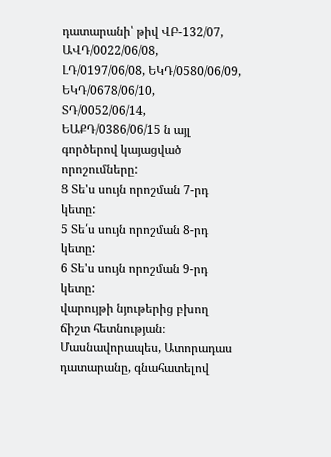դատարանի՝ թիվ ՎԲ-132/07, ԱՎԴ/0022/06/08, ԼԴ/0197/06/08, ԵԿԴ/0580/06/09, ԵԿԴ/0678/06/10, ՏԴ/0052/06/14, ԵԱՔԴ/0386/06/15 ն այլ գործերով կայացված որոշումները:
Ց Տե'ս սույն որոշման 7-րդ կետը:
5 Տե՛ս սույն որոշման 8-րդ կետը:
6 Տե'ս սույն որոշման 9-րդ կետը:
վարույթի նյութերից բխող ճիշտ հետնության։ Մասնավորապես, Ատորադաս դատարանը, գնահատելով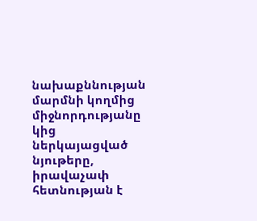նախաքննության մարմնի կողմից միջնորդությանը կից ներկայացված նյութերը, իրավաչափ հետնության է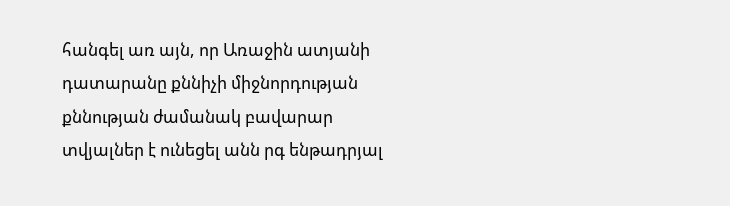հանգել առ այն, որ Առաջին ատյանի դատարանը քննիչի միջնորդության քննության ժամանակ բավարար տվյալներ է ունեցել անն րգ ենթադրյալ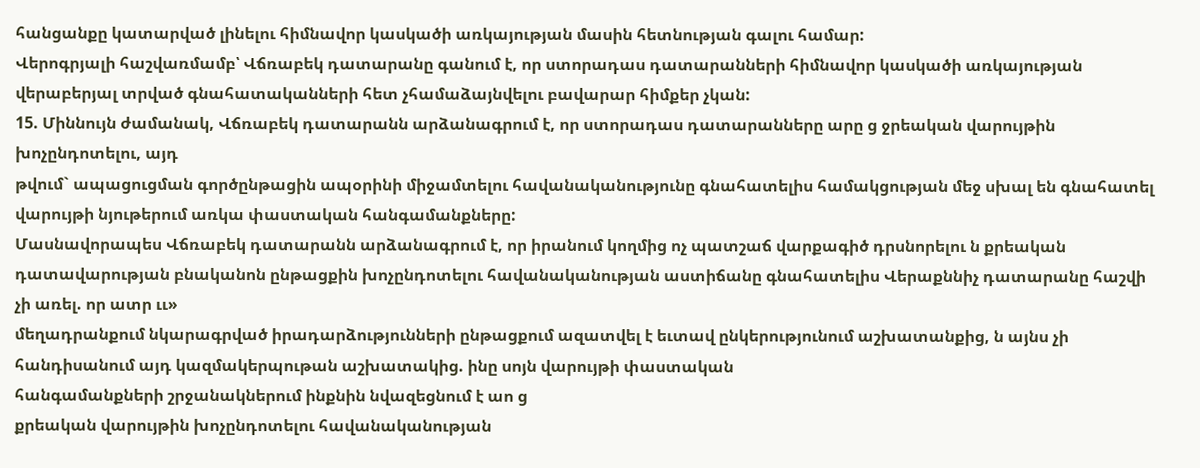հանցանքը կատարված լինելու հիմնավոր կասկածի առկայության մասին հետնության գալու համար:
Վերոգրյալի հաշվառմամբ՝ Վճռաբեկ դատարանը գանում է, որ ստորադաս դատարանների հիմնավոր կասկածի առկայության վերաբերյալ տրված գնահատականների հետ չհամաձայնվելու բավարար հիմքեր չկան:
15. Միննույն ժամանակ, Վճռաբեկ դատարանն արձանագրում է, որ ստորադաս դատարանները արը ց ջրեական վարույթին խոչընդոտելու, այդ
թվում` ապացուցման գործընթացին ապօրինի միջամտելու հավանականությունը գնահատելիս համակցության մեջ սխալ են գնահատել վարույթի նյութերում առկա փաստական հանգամանքները:
Մասնավորապես Վճռաբեկ դատարանն արձանագրում է, որ իրանում կողմից ոչ պատշաճ վարքագիծ դրսնորելու ն քրեական դատավարության բնականոն ընթացքին խոչընդոտելու հավանականության աստիճանը գնահատելիս Վերաքննիչ դատարանը հաշվի չի առել. որ ատր ււ»
մեղադրանքում նկարագրված իրադարձությունների ընթացքում ազատվել է եւտավ ընկերությունում աշխատանքից, ն այնս չի հանդիսանում այդ կազմակերպութան աշխատակից. ինը սոյն վարույթի փաստական
հանգամանքների շրջանակներում ինքնին նվազեցնում է աո ց
քրեական վարույթին խոչընդոտելու հավանականության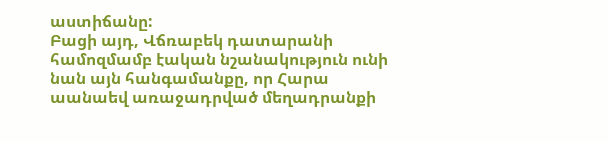աստիճանը:
Բացի այդ, Վճռաբեկ դատարանի համոզմամբ էական նշանակություն ունի նան այն հանգամանքը, որ Հարա աանաեվ առաջադրված մեղադրանքի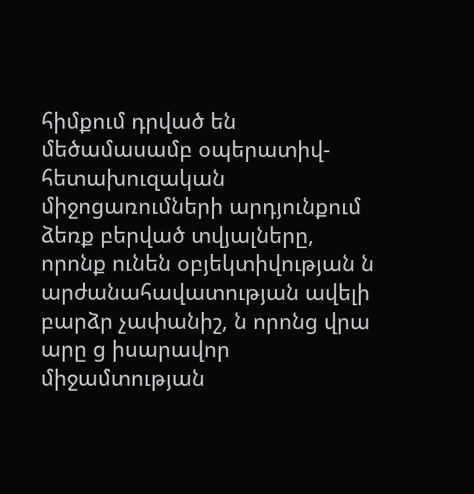հիմքում դրված են մեծամասամբ օպերատիվ-հետախուզական միջոցառումների արդյունքում ձեռք բերված տվյալները, որոնք ունեն օբյեկտիվության ն արժանահավատության ավելի բարձր չափանիշ, ն որոնց վրա արը ց իսարավոր միջամտության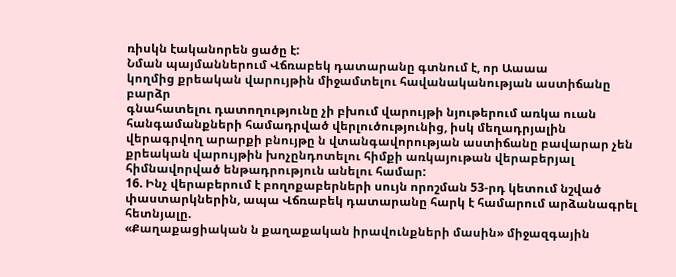ռիսկն էականորեն ցածը է:
Նման պայմաններում Վճռաբեկ դատարանը գտնում է, որ Աաաա
կողմից քրեական վարույթին միջամտելու հավանականության աստիճանը բարձր
գնահատելու դատողությունը չի բխում վարույթի նյութերում առկա ուան հանգամանքների համադրված վերլուծությունից, իսկ մեղադրյալին վերագրվող արարքի բնույթը ն վտանգավորության աստիճանը բավարար չեն քրեական վարույթին խոչընդոտելու հիմքի առկայութան վերաբերյալ հիմնավորված ենթադրություն անելու համար:
16. Ինչ վերաբերում է բողոքաբերների սույն որոշման 53-րդ կետում նշված փաստարկներին, ապա Վճռաբեկ դատարանը հարկ է համարում արձանագրել հետնյալը.
«Քաղաքացիական ն քաղաքական իրավունքների մասին» միջազգային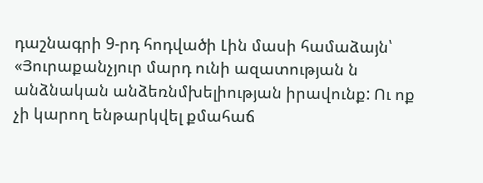դաշնագրի 9-րդ հոդվածի Լին մասի համաձայն՝ «Յուրաքանչյուր մարդ ունի ազատության ն անձնական անձեռնմխելիության իրավունք: Ու ոք չի կարող ենթարկվել քմահաճ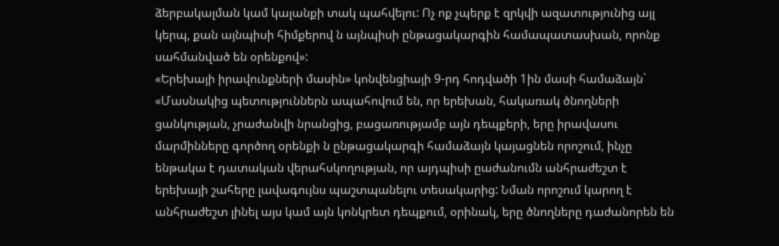ձերբակալման կամ կալանքի տակ պահվելու: Ոչ ոք չպերք է զրկվի ազատությունից այլ կերպ, քան այնպիսի հիմքերով ն այնպիսի ընթացակարգին համապատասխան, որոնք սահմանված են օրենքով»:
«Երեխայի իրավունքների մասին» կոնվենցիայի 9-րդ հոդվածի 1ին մասի համաձայն` «Մասնակից պետություններն ապահովում են, որ երեխան, հակառակ ծնողների ցանկության, չրաժանվի նրանցից, բացառությամբ այն դեպքերի, երը իրավասու մարմինները գործող օրենքի ն ընթացակարգի համաձայն կայացնեն որոշում, ինչը ենթակա է դատական վերահսկողության, որ այդպիսի ըաժանումն անհրաժեշտ է երեխայի շահերը լավագույնս պաշտպանելու տեսակարից: Նման որոշում կարող է անհրաժեշտ լինել այս կամ այն կոնկրետ դեպքում, օրինակ, երը ծնողները դաժանորեն են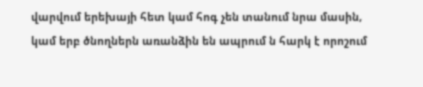վարվում երեխայի հետ կամ հոգ չեն տանում նրա մասին, կամ երբ ծնողներն առանձին են ապրում ն հարկ է որոշում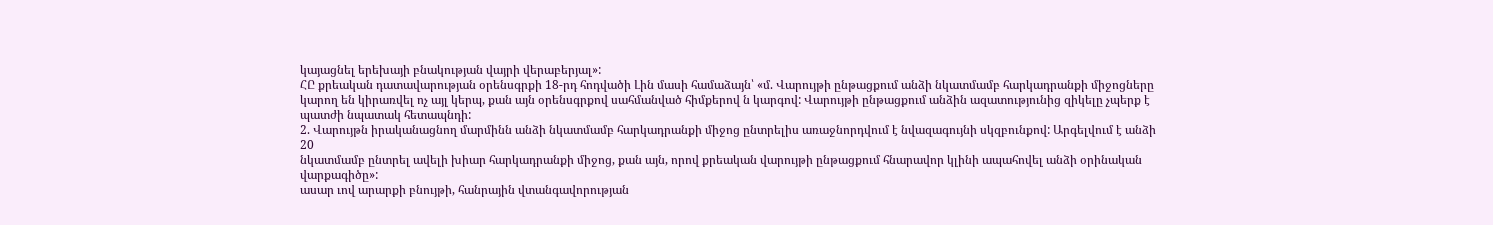կայացնել երեխայի բնակության վայրի վերաբերյալ»:
ՀԸ քրեական դատավարության օրենսգրքի 18-րդ հոդվածի Լին մասի համաձայն՝ «մ. Վարույթի ընթացքում անձի նկատմամբ հարկադրանքի միջոցները կարող են կիրառվել ոչ այլ կերպ, քան այն օրենսգրքով սահմանված հիմքերով ն կարգով: Վարույթի ընթացքում անձին ազատությունից զիկելը չպերք է պատժի նպատակ հետապնդի:
2. Վարույթն իրականացնող մարմինն անձի նկատմամբ հարկադրանքի միջոց ընտրելիս առաջնորդվում է նվազագույնի սկզբունքով: Արգելվում է անձի
20
նկատմամբ ընտրել ավելի խիար հարկադրանքի միջոց, քան այն, որով քրեական վարույթի ընթացքում հնարավոր կլինի ապահովել անձի օրինական վարքագիծը»:
ասար ւով արարքի բնույթի, հանրային վտանգավորության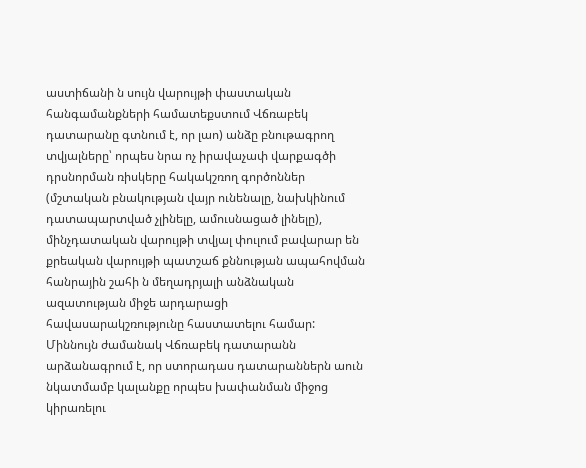աստիճանի ն սույն վարույթի փաստական հանգամանքների համատեքստում Վճռաբեկ դատարանը գտնում է, որ լաո) անձը բնութագրող տվյալները՝ որպես նրա ոչ իրավաչափ վարքագծի դրսնորման ռիսկերը հակակշռող գործոններ (մշտական բնակության վայր ունենալը, նախկինում դատապարտված չլինելը, ամուսնացած լինելը), մինչդատական վարույթի տվյալ փուլում բավարար են քրեական վարույթի պատշաճ քննության ապահովման հանրային շահի ն մեղադրյալի անձնական ազատության միջե արդարացի հավասարակշռությունը հաստատելու համար:
Միննույն ժամանակ Վճռաբեկ դատարանն արձանագրում է, որ ստորադաս դատարաններն աուն նկատմամբ կալանքը որպես խափանման միջոց
կիրառելու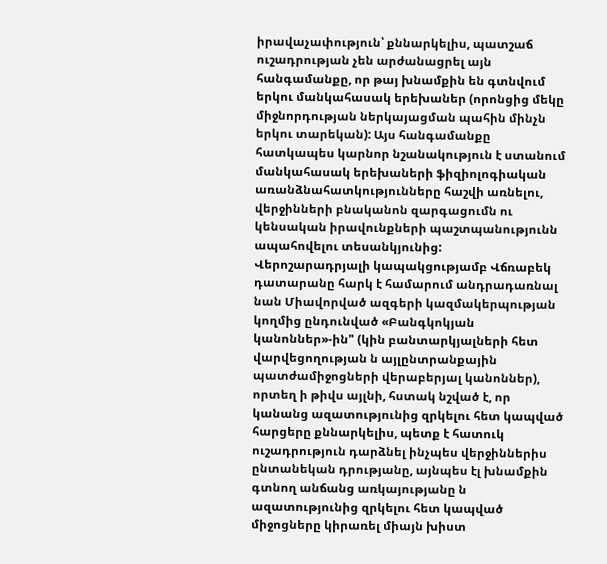իրավաչափություն՝ քննարկելիս, պատշաճ ուշադրության չեն արժանացրել այն հանգամանքը, որ թայ խնամքին են գտնվում երկու մանկահասակ երեխաներ (որոնցից մեկը միջնորդության ներկայացման պահին մինչն երկու տարեկան): Այս հանգամանքը հատկապես կարնոր նշանակություն է ստանում մանկահասակ երեխաների ֆիզիոլոգիական առանձնահատկությունները հաշվի առնելու, վերջինների բնականոն զարգացումն ու կենսական իրավունքների պաշտպանությունն ապահովելու տեսանկյունից:
Վերոշարադրյալի կապակցությամբ Վճռաբեկ դատարանը հարկ է համարում անդրադառնալ նան Միավորված ազգերի կազմակերպության կողմից ընդունված «Բանգկոկյան կանոններ»-ին" (կին բանտարկյալների հետ վարվեցողության ն այլընտրանքային պատժամիջոցների վերաբերյալ կանոններ), որտեղ ի թիվս այլնի, հստակ նշված է, որ կանանց ազատությունից զրկելու հետ կապված հարցերը քննարկելիս, պետք է հատուկ ուշադրություն դարձնել ինչպես վերջիններիս ընտանեկան դրությանը, այնպես էլ խնամքին գտնող անճանց առկայությանը ն ազատությունից զրկելու հետ կապված միջոցները կիրառել միայն խիստ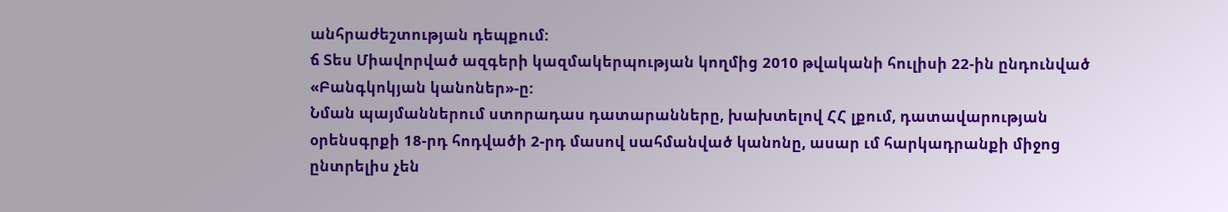անհրաժեշտության դեպքում:
ճ Տես Միավորված ազգերի կազմակերպության կողմից 2010 թվականի հուլիսի 22-ին ընդունված «Բանգկոկյան կանոներ»-ը:
Նման պայմաններում ստորադաս դատարանները, խախտելով ՀՀ լքում, դատավարության օրենսգրքի 18-րդ հոդվածի 2-րդ մասով սահմանված կանոնը, ասար ւմ հարկադրանքի միջոց ընտրելիս չեն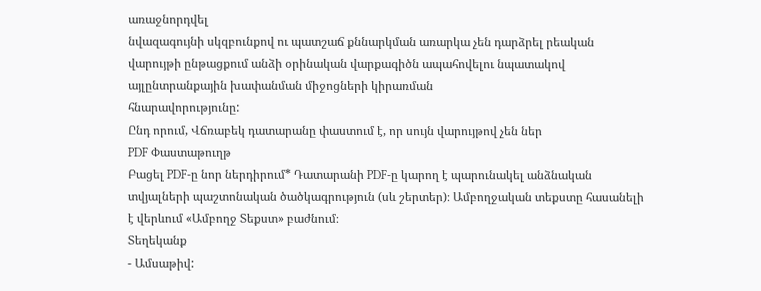առաջնորդվել
նվազագույնի սկզբունքով ու պատշաճ քննարկման առարկա չեն դարձրել րեական վարույթի ընթացքում անձի օրինական վարքագիծն ապահովելու նպատակով այլընտրանքային խափանման միջոցների կիրառման
հնարավորությունը:
Ընդ որում, Վճռաբեկ դատարանը փաստում է, որ սույն վարույթով չեն ներ
PDF Փաստաթուղթ
Բացել PDF-ը նոր ներդիրում* Դատարանի PDF-ը կարող է պարունակել անձնական տվյալների պաշտոնական ծածկագրություն (սև շերտեր)։ Ամբողջական տեքստը հասանելի է վերևում «Ամբողջ Տեքստ» բաժնում։
Տեղեկանք
- Ամսաթիվ: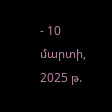- 10 մարտի, 2025 թ.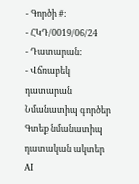- Գործի #:
- ՀԿԴ/0019/06/24
- Դատարան:
- Վճռաբեկ դատարան
Նմանատիպ գործեր
Գտեք նմանատիպ դատական ակտեր AI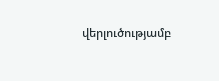վերլուծությամբ